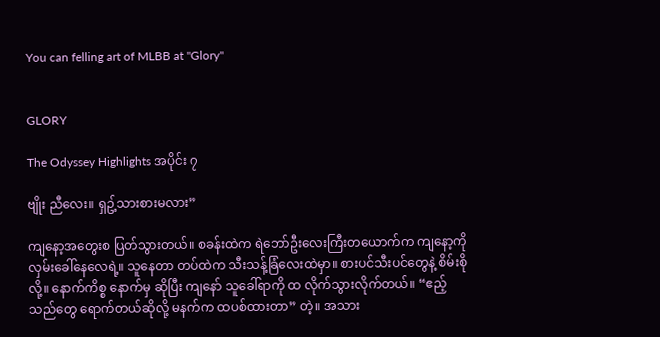You can felling art of MLBB at "Glory"


GLORY

The Odyssey Highlights အပိုင်း ၇

ဗျိုး ညီလေး။ ရှဥ့်သားစားမလား”

ကျနော့အတွေးစ ပြတ်သွားတယ်။ စခန်းထဲက ရဲဘော်ဦးလေးကြီးတယောက်က ကျနော့ကို လှမ်းခေါ်နေလေရဲ့။ သူနေတာ တပ်ထဲက သီးသန့်ခြံလေးထဲမှာ။ စားပင်သီးပင်တွေနဲ့ စိမ်းစိုလို့။ နောက်ကိစ္စ နောက်မှ ဆိုပြီး ကျနော် သူခေါ်ရာကို ထ လိုက်သွားလိုက်တယ်။ “ဧည့်သည်တွေ ရောက်တယ်ဆိုလို့ မနက်က ထပစ်ထားတာ” တဲ့။ အသား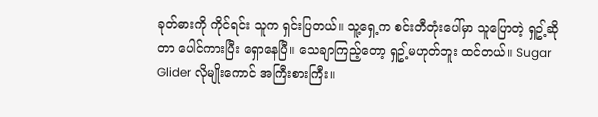ခုတ်ဓားကို ကိုင်ရင်း သူက ရှင်းပြတယ်။ သူ့ရှေ့က စင်းတီတုံးပေါ်မှာ သူပြောတဲ့ ရှဥ့်ဆိုတာ ပေါင်ကားပြီး ရှောနေပြီ။ သေချာကြည့်တော့ ရှဥ့်မဟုတ်ဘူး ထင်တယ်။ Sugar Glider လိုမျိုးကောင် အကြီးစားကြီး။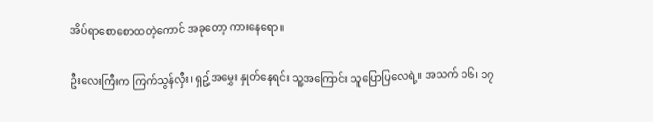အိပ်ရာစောစောထတဲ့ကောင် အခုတော့ ကားနေရော။

ဦးလေးကြီးက ကြက်သွန်လှီး၊ ရှဥ့်အမွှေး နှုတ်နေရင်း သူ့အကြောင်း သူပြောပြလေရဲ့။ အသက် ၁၆၊ ၁၇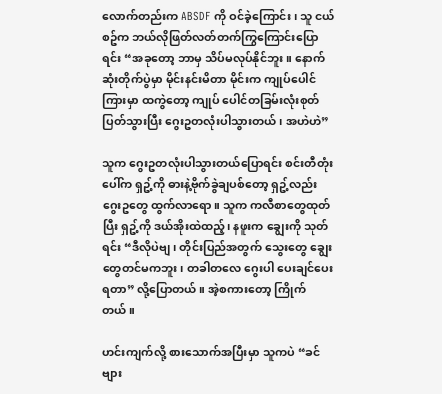လောက်တည်းက ABSDF ကို ဝင်ခဲ့ကြောင်း၊ သူ ငယ်စဥ်က ဘယ်လိုဖြတ်လတ်တက်ကြွကြောင်းပြောရင်း “အခုတော့ ဘာမှ သိပ်မလုပ်နိုင်ဘူး။ နောက်ဆုံးတိုက်ပွဲမှာ မိုင်းနင်းမိတာ မိုင်းက ကျုပ်ပေါင်ကြားမှာ ထကွဲတော့ ကျုပ် ပေါင်တခြမ်းလုံးစုတ်ပြတ်သွားပြီး ဂွေးဥတလုံးပါသွားတယ်၊ အဟဲဟဲ”

သူက ဂွေးဥတလုံးပါသွားတယ်ပြောရင်း စင်းတီတုံးပေါ်က ရှဥ့်ကို ဓားနဲ့ဗိုက်ခွဲချပစ်တော့ ရှဥ့်လည်း ဂွေးဥတွေ ထွက်လာရော။ သူက ကလီစာတွေထုတ်ပြီး ရှဥ့်ကို ဒယ်အိုးထဲထည့်၊ နဖူးက ချွေးကို သုတ်ရင်း “ဒီလိုပဲဗျ၊ တိုင်းပြည်အတွက် သွေးတွေ ချွေးတွေတင်မကဘူး၊ တခါတလေ ဂွေးပါ ပေးချင်ပေးရတာ” လို့ပြောတယ်။ အဲ့စကားတော့ ကြိုက်တယ်။

ဟင်းကျက်လို့ စားသောက်အပြီးမှာ သူကပဲ “ခင်ဗျား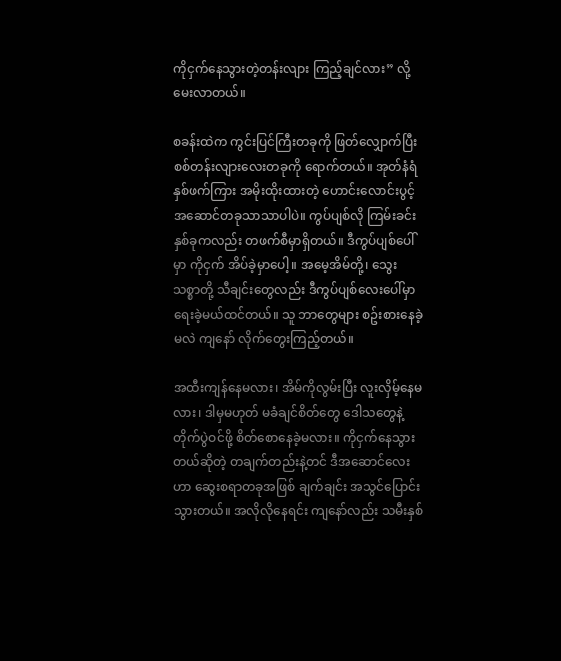ကိုငှက်နေသွားတဲ့တန်းလျား ကြည့်ချင်လား” လို့ မေးလာတယ်။

စခန်းထဲက ကွင်းပြင်ကြီးတခုကို ဖြတ်လျှောက်ပြီး စစ်တန်းလျားလေးတခုကို ရောက်တယ်။ အုတ်နံရံ နှစ်ဖက်ကြား အမိုးထိုးထားတဲ့ ဟောင်းလောင်းပွင့်အဆောင်တခုသာသာပါပဲ။ ကွပ်ပျစ်လို ကြမ်းခင်းနှစ်ခုကလည်း တဖက်စီမှာရှိတယ်။ ဒီကွပ်ပျစ်ပေါ်မှာ ကိုငှက် အိပ်ခဲ့မှာပေါ့။ အမေ့အိမ်တို့၊ သွေးသစ္စာတို့ သီချင်းတွေလည်း ဒီကွပ်ပျစ်လေးပေါ်မှာ ရေးခဲ့မယ်ထင်တယ်။ သူ ဘာတွေများ စဥ်းစားနေခဲ့မလဲ ကျနော် လိုက်တွေးကြည့်တယ်။

အထီးကျန်နေမလား၊ အိမ်ကိုလွမ်းပြီး လူးလှိမ့်နေမလား၊ ဒါမှမဟုတ် မခံချင်စိတ်တွေ ဒေါသတွေနဲ့ တိုက်ပွဲဝင်ဖို့ စိတ်စောနေခဲ့မလား။ ကိုငှက်နေသွားတယ်ဆိုတဲ့ တချက်တည်းနဲ့တင် ဒီအဆောင်လေးဟာ ဆွေးစရာတခုအဖြစ် ချက်ချင်း အသွင်ပြောင်းသွားတယ်။ အလိုလိုနေရင်း ကျနော်လည်း သမီးနှစ်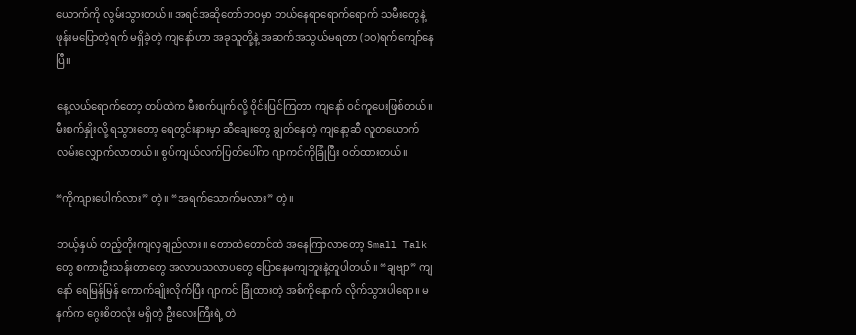ယောက်ကို လွမ်းသွားတယ်။ အရင်အဆိုတော်ဘဝမှာ ဘယ်နေရာရောက်ရောက် သမီးတွေနဲ့ ဖုန်းမပြောတဲ့ရက် မရှိခဲ့တဲ့ ကျနော်ဟာ အခုသူတို့နဲ့ အဆက်အသွယ်မရတာ (၁၀)ရက်ကျော်နေပြီ။

နေ့လယ်ရောက်တော့ တပ်ထဲက မီးစက်ပျက်လို့ ဝိုင်းပြင်ကြတာ ကျနော် ဝင်ကူပေးဖြစ်တယ်။ မီးစက်နှိုးလို့ ရသွားတော့ ရေတွင်းနားမှာ ဆီချေးတွေ ချွတ်နေတဲ့ ကျနော့ဆီ လူတယောက် လမ်းလျှောက်လာတယ်။ စွပ်ကျယ်လက်ပြတ်ပေါ်က ဂျာကင်ကိုခြုံပြီး ဝတ်ထားတယ်။

“ကိုကျားပေါက်လား” တဲ့။ “အရက်သောက်မလား” တဲ့။

ဘယ့်နှယ် တည့်တိုးကျလှချည်လား။ တောထဲတောင်ထဲ အနေကြာလာတော့ Small Talk တွေ စကားဦးသန်းတာတွေ အလာပသလာပတွေ ပြောနေမကျဘူးနဲ့တူပါတယ်။ “ချဗျာ” ကျနော် ရေမြန်မြန် ကောက်ချိုးလိုက်ပြီး ဂျာကင် ခြုံထားတဲ့ အစ်ကိုနောက် လိုက်သွားပါရော။ မနက်က ဂွေးစိတလုံး မရှိတဲ့ ဦးလေးကြီးရဲ့ တဲ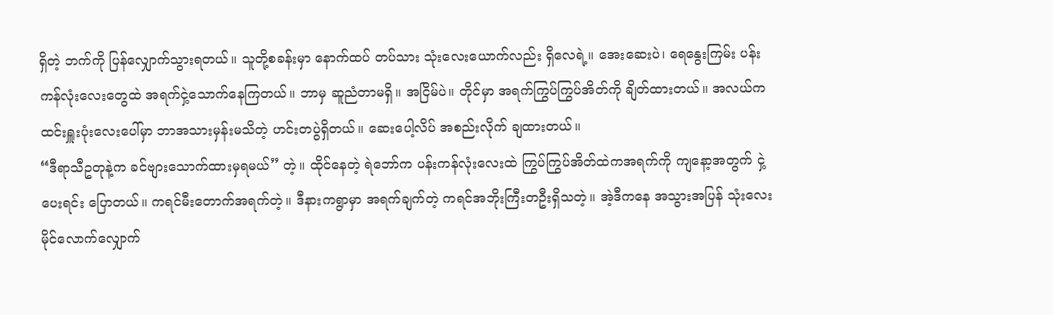ရှိတဲ့ ဘက်ကို ပြန်လျှောက်သွားရတယ်။ သူတို့စခန်းမှာ နောက်ထပ် တပ်သား သုံးလေးယောက်လည်း ရှိလေရဲ့။ အေးဆေးပဲ၊ ရေနွေးကြမ်း ပန်းကန်လုံးလေးတွေထဲ အရက်ငှဲ့သောက်နေကြတယ်။ ဘာမှ ဆူညံတာမရှိ။ အငြိမ်ပဲ။ တိုင်မှာ အရက်ကြွပ်ကြွပ်အိတ်ကို ချိတ်ထားတယ်။ အလယ်က ထင်းရှူးပုံးလေးပေါ်မှာ ဘာအသားမှန်းမသိတဲ့ ဟင်းတပွဲရှိတယ်။ ဆေးပေါ့လိပ် အစည်းလိုက် ချထားတယ်။
“ဒီရာသီဥတုနဲ့က ခင်ဗျားသောက်ထားမှရမယ်” တဲ့။ ထိုင်နေတဲ့ ရဲဘော်က ပန်းကန်လုံးလေးထဲ ကြွပ်ကြွပ်အိတ်ထဲကအရက်ကို ကျနော့အတွက် ငှဲ့ပေးရင်း ပြောတယ်။ ကရင်မီးတောက်အရက်တဲ့။ ဒီနားကရွာမှာ အရက်ချက်တဲ့ ကရင်အဘိုးကြီးတဦးရှိသတဲ့။ အဲ့ဒီကနေ အသွားအပြန် သုံးလေးမိုင်လောက်လျှောက်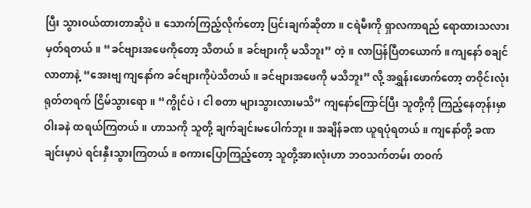ပြီး သွားဝယ်ထားတာဆိုပဲ။ သောက်ကြည့်လိုက်တော့ ပြင်းချက်ဆိုတာ။ ငရဲမီးကို ရှာလကာရည် ရောထားသလား မှတ်ရတယ်။ “ခင်ဗျားအဖေကိုတော့ သိတယ်။ ခင်ဗျားကို မသိဘူး” တဲ့။ လာပြန်ပြီတယောက်။ ကျနော် စချင်လာတာနဲ့ “အေးဗျ ကျနော်က ခင်ဗျားကိုပဲသိတယ်။ ခင်ဗျားအဖေကို မသိဘူး” လို့ အရွှန်းဖောက်တော့ တဝိုင်းလုံး ရုတ်တရက် ငြိမ်သွားရော။ “ကွိုင်ပဲ၊ ငါ စတာ များသွားလားမသိ” ကျနော်ကြောင်ပြီး သူတို့ကို ကြည့်နေတုန်းမှာ ဝါးခနဲ ထရယ်ကြတယ်။ ဟာသကို သူတို့ ချက်ချင်းမပေါက်ဘူး။ အချိန်ခဏ ယူရပုံရတယ်။ ကျနော်တို့ ခဏချင်းမှာပဲ ရင်းနှီးသွားကြတယ်။ စကားပြောကြည့်တော့ သူတို့အားလုံးဟာ ဘဝသက်တမ်း တဝက်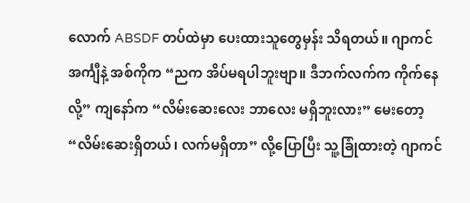လောက် ABSDF တပ်ထဲမှာ ပေးထားသူတွေမှန်း သိရတယ်။ ဂျာကင်အင်္ကျီနဲ့ အစ်ကိုက “ညက အိပ်မရပါဘူးဗျာ။ ဒီဘက်လက်က ကိုက်နေလို့” ကျနော်က “လိမ်းဆေးလေး ဘာလေး မရှိဘူးလား” မေးတော့ “လိမ်းဆေးရှိတယ်၊ လက်မရှိတာ” လို့ပြောပြီး သူ့ခြုံထားတဲ့ ဂျာကင်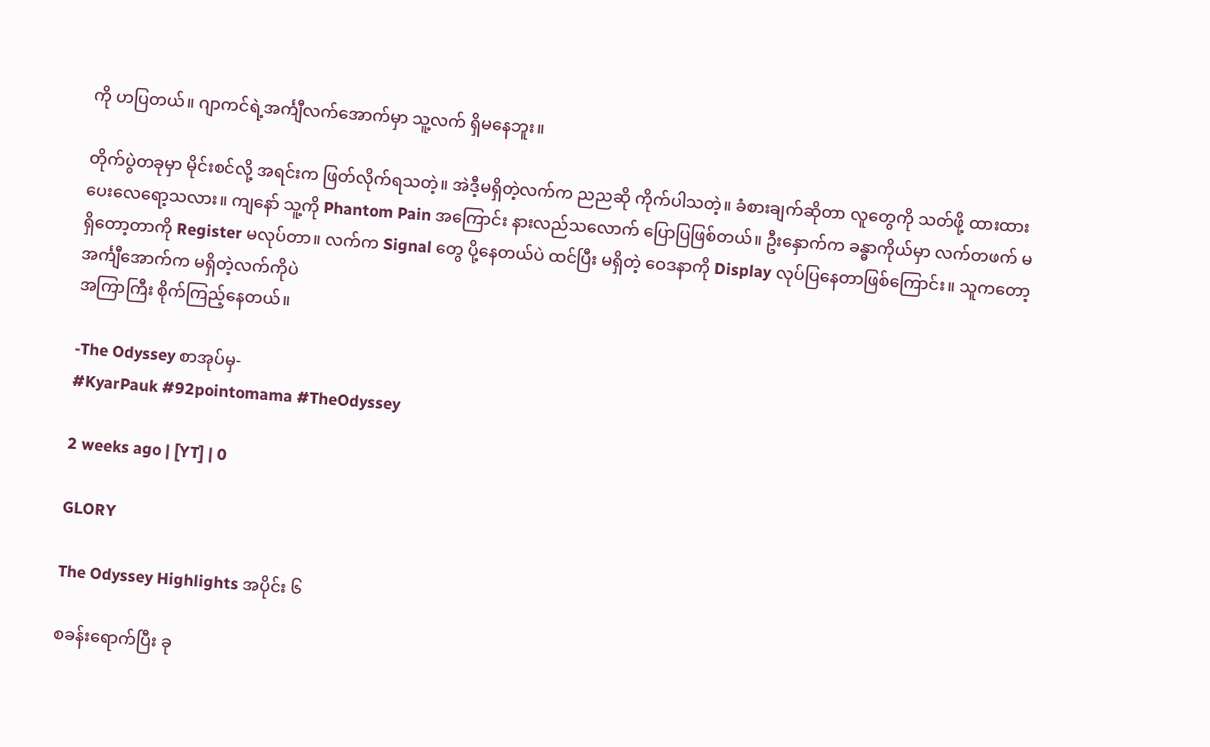ကို ဟပြတယ်။ ဂျာကင်ရဲ့အင်္ကျီလက်အောက်မှာ သူ့လက် ရှိမနေဘူး။

တိုက်ပွဲတခုမှာ မိုင်းစင်လို့ အရင်းက ဖြတ်လိုက်ရသတဲ့။ အဲဒီ့မရှိတဲ့လက်က ညညဆို ကိုက်ပါသတဲ့။ ခံစားချက်ဆိုတာ လူတွေကို သတ်ဖို့ ထားထားပေးလေရော့သလား။ ကျနော် သူ့ကို Phantom Pain အကြောင်း နားလည်သလောက် ပြောပြဖြစ်တယ်။ ဦးနှောက်က ခန္ဓာကိုယ်မှာ လက်တဖက် မရှိတော့တာကို Register မလုပ်တာ။ လက်က Signal တွေ ပို့နေတယ်ပဲ ထင်ပြီး မရှိတဲ့ ဝေဒနာကို Display လုပ်ပြနေတာဖြစ်ကြောင်း။ သူကတော့ အင်္ကျီအောက်က မရှိတဲ့လက်ကိုပဲ
အကြာကြီး စိုက်ကြည့်နေတယ်။

-The Odyssey စာအုပ်မှ-
#KyarPauk #92pointomama #TheOdyssey

2 weeks ago | [YT] | 0

GLORY

The Odyssey Highlights အပိုင်း ၆

စခန်းရောက်ပြီး ခု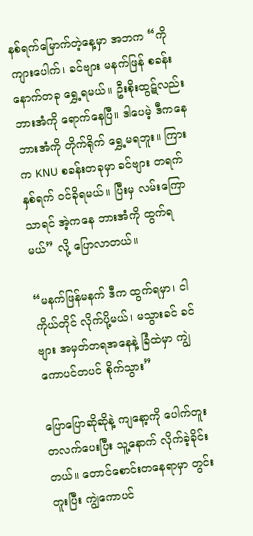နစ်ရက်မြောက်တဲ့နေ့မှာ အဘက “ကိုကျားပေါက်၊ ခင်ဗျား မနက်ဖြန် စခန်း နောက်တခု ရွှေ့ရမယ်။ ဦးစိုးထွဋ်လည်း ဘားအံကို ရောက်နေပြီ။ ဒါပေမဲ့ ဒီကနေ ဘားအံကို တိုက်ရိုက် ရွှေ့မရဘူး။ ကြားက KNU စခန်းတခုမှာ ခင်ဗျား တရက်နှစ်ရက် ဝင်ခိုရမယ်။ ပြီးမှ လမ်းကြောသာရင် အဲ့ကနေ ဘားအံကို ထွက်ရမယ်” လို့ ပြောလာတယ်။

“မနက်ဖြန်မနက် ဒီက ထွက်ရမှာ၊ ငါကိုယ်တိုင် လိုက်ပို့မယ်၊ မသွားခင် ခင်ဗျား အမှတ်တရအနေနဲ့ ခြံထဲမှာ ကျွဲကောပင်တပင် စိုက်သွား”

ပြောပြောဆိုဆိုနဲ့ ကျနော့ကို ပေါက်တူးတလက်ပေးပြီး သူ့နောက် လိုက်ခဲ့ခိုင်းတယ်။ တောင်စောင်းတနေရာမှာ တွင်းတူးပြီး ကျွဲကောပင်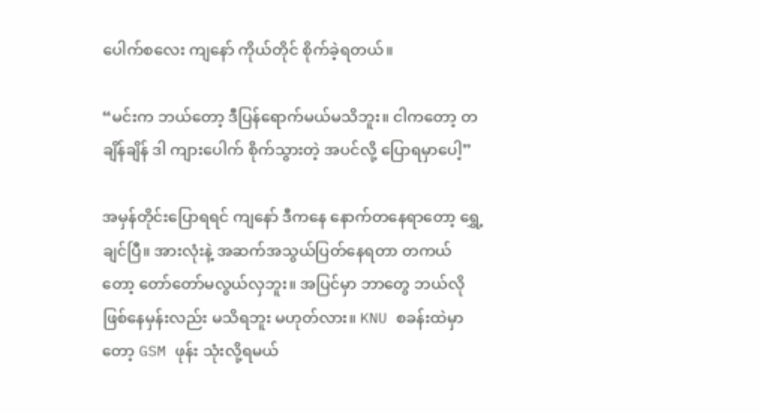ပေါက်စလေး ကျနော် ကိုယ်တိုင် စိုက်ခဲ့ရတယ်။

“မင်းက ဘယ်တော့ ဒီပြန်ရောက်မယ်မသိဘူး။ ငါကတော့ တချိန်ချိန် ဒါ ကျားပေါက် စိုက်သွားတဲ့ အပင်လို့ ပြောရမှာပေါ့”

အမှန်တိုင်းပြောရရင် ကျနော် ဒီကနေ နောက်တနေရာတော့ ရွှေ့ချင်ပြီ။ အားလုံးနဲ့ အဆက်အသွယ်ပြတ်နေရတာ တကယ်တော့ တော်တော်မလွယ်လှဘူး။ အပြင်မှာ ဘာတွေ ဘယ်လို ဖြစ်နေမှန်းလည်း မသိရဘူး မဟုတ်လား။ KNU စခန်းထဲမှာတော့ GSM ဖုန်း သုံးလို့ရမယ်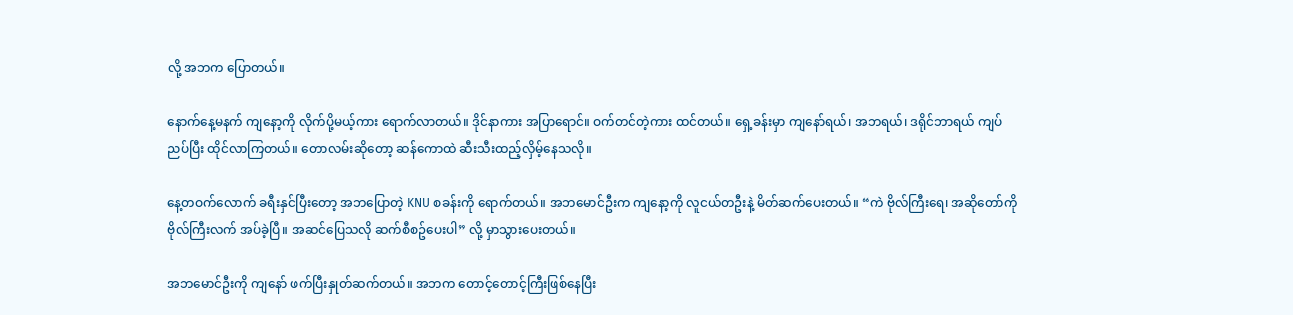လို့ အဘက ပြောတယ်။

နောက်နေ့မနက် ကျနော့ကို လိုက်ပို့မယ့်ကား ရောက်လာတယ်။ ဒိုင်နာကား အပြာရောင်။ ဝက်တင်တဲ့ကား ထင်တယ်။ ရှေ့ခန်းမှာ ကျနော်ရယ်၊ အဘရယ်၊ ဒရိုင်ဘာရယ် ကျပ်ညပ်ပြီး ထိုင်လာကြတယ်။ တောလမ်းဆိုတော့ ဆန်ကောထဲ ဆီးသီးထည့်လှိမ့်နေသလို။

နေ့တဝက်လောက် ခရီးနှင်ပြီးတော့ အဘပြောတဲ့ KNU စခန်းကို ရောက်တယ်။ အဘမောင်ဦးက ကျနော့ကို လူငယ်တဦးနဲ့ မိတ်ဆက်ပေးတယ်။ “ကဲ ဗိုလ်ကြီးရေ၊ အဆိုတော်ကို ဗိုလ်ကြီးလက် အပ်ခဲ့ပြီ။ အဆင်ပြေသလို ဆက်စီစဥ်ပေးပါ” လို့ မှာသွားပေးတယ်။

အဘမောင်ဦးကို ကျနော် ဖက်ပြီးနှုတ်ဆက်တယ်။ အဘက တောင့်တောင့်ကြီးဖြစ်နေပြီး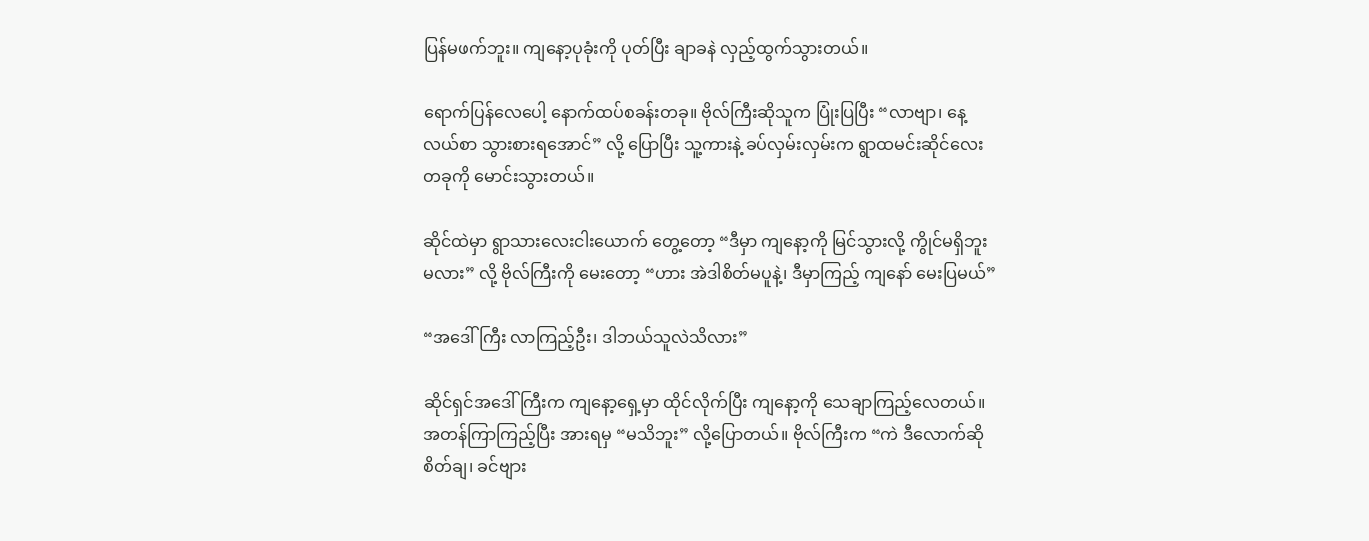ပြန်မဖက်ဘူး။ ကျနော့ပုခုံးကို ပုတ်ပြီး ချာခနဲ လှည့်ထွက်သွားတယ်။

ရောက်ပြန်လေပေါ့ နောက်ထပ်စခန်းတခု။ ဗိုလ်ကြီးဆိုသူက ပြုံးပြပြီး “လာဗျာ၊ နေ့လယ်စာ သွားစားရအောင်” လို့ ပြောပြီး သူ့ကားနဲ့ ခပ်လှမ်းလှမ်းက ရွာထမင်းဆိုင်လေးတခုကို မောင်းသွားတယ်။

ဆိုင်ထဲမှာ ရွာသားလေးငါးယောက် တွေ့တော့ “ဒီမှာ ကျနော့ကို မြင်သွားလို့ ကွိုင်မရှိဘူးမလား” လို့ ဗိုလ်ကြီးကို မေးတော့ “ဟား အဲဒါစိတ်မပူနဲ့၊ ဒီမှာကြည့် ကျနော် မေးပြမယ်”

“အဒေါ်ကြီး လာကြည့်ဦး၊ ဒါဘယ်သူလဲသိလား”

ဆိုင်ရှင်အဒေါ်ကြီးက ကျနော့ရှေ့မှာ ထိုင်လိုက်ပြီး ကျနော့ကို သေချာကြည့်လေတယ်။ အတန်ကြာကြည့်ပြီး အားရမှ “မသိဘူး” လို့ပြောတယ်။ ဗိုလ်ကြီးက “ကဲ ဒီလောက်ဆို စိတ်ချ၊ ခင်ဗျား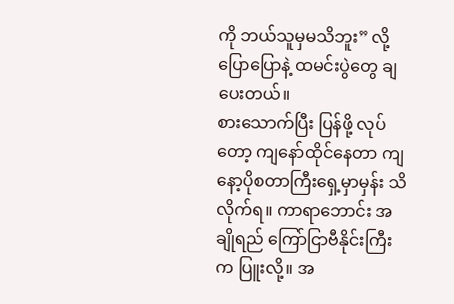ကို ဘယ်သူမှမသိဘူး” လို့ ပြောပြောနဲ့ ထမင်းပွဲတွေ ချပေးတယ်။
စားသောက်ပြီး ပြန်ဖို့ လုပ်တော့ ကျနော်ထိုင်နေတာ ကျနော့ပိုစတာကြီးရှေ့မှာမှန်း သိလိုက်ရ။ ကာရာဘောင်း အချိုရည် ကြော်ငြာဗီနိုင်းကြီးက ပြူးလို့။ အ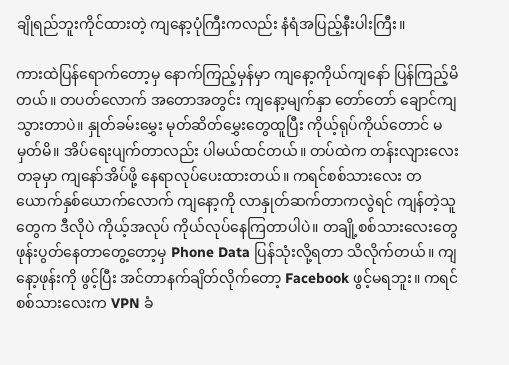ချိုရည်ဘူးကိုင်ထားတဲ့ ကျနော့ပုံကြီးကလည်း နံရံအပြည့်နီးပါးကြီး။

ကားထဲပြန်ရောက်တော့မှ နောက်ကြည့်မှန်မှာ ကျနော့ကိုယ်ကျနော် ပြန်ကြည့်မိတယ်။ တပတ်လောက် အတောအတွင်း ကျနော့မျက်နှာ တော်တော် ချောင်ကျသွားတာပဲ။ နှုတ်ခမ်းမွှေး မုတ်ဆိတ်မွှေးတွေထူပြီး ကိုယ့်ရုပ်ကိုယ်တောင် မမှတ်မိ။ အိပ်ရေးပျက်တာလည်း ပါမယ်ထင်တယ်။ တပ်ထဲက တန်းလျားလေးတခုမှာ ကျနော်အိပ်ဖို့ နေရာလုပ်ပေးထားတယ်။ ကရင်စစ်သားလေး တယောက်နှစ်ယောက်လောက် ကျနော့ကို လာနှုတ်ဆက်တာကလွဲရင် ကျန်တဲ့သူတွေက ဒီလိုပဲ ကိုယ့်အလုပ် ကိုယ်လုပ်နေကြတာပါပဲ။ တချို့စစ်သားလေးတွေ ဖုန်းပွတ်နေတာတွေ့တော့မှ Phone Data ပြန်သုံးလို့ရတာ သိလိုက်တယ်။ ကျနော့ဖုန်းကို ဖွင့်ပြီး အင်တာနက်ချိတ်လိုက်တော့ Facebook ဖွင့်မရဘူး။ ကရင် စစ်သားလေးက VPN ခံ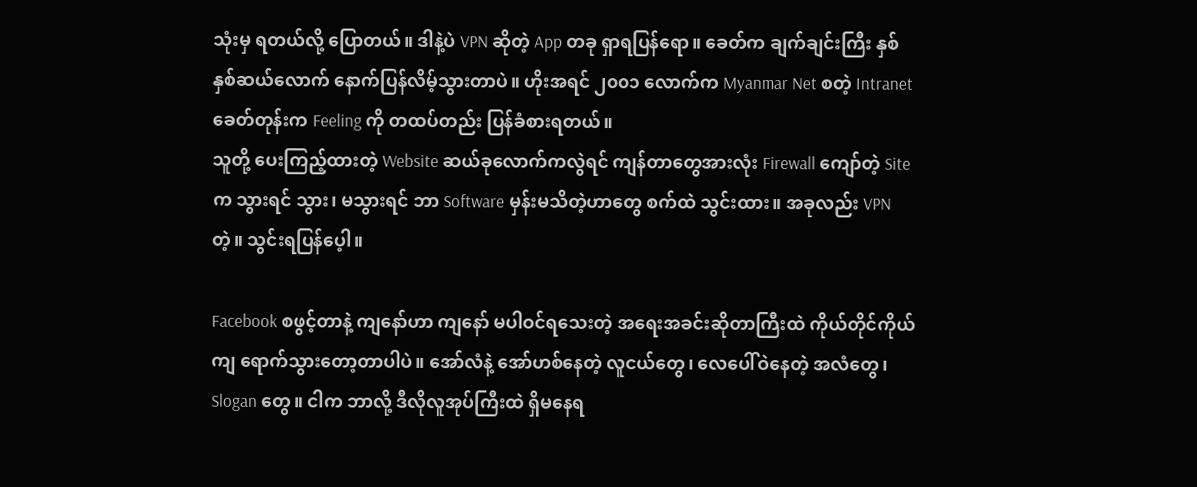သုံးမှ ရတယ်လို့ ပြောတယ်။ ဒါနဲ့ပဲ VPN ဆိုတဲ့ App တခု ရှာရပြန်ရော။ ခေတ်က ချက်ချင်းကြီး နှစ်နှစ်ဆယ်လောက် နောက်ပြန်လိမ့်သွားတာပဲ။ ဟိုးအရင် ၂၀၀၁ လောက်က Myanmar Net စတဲ့ Intranet ခေတ်တုန်းက Feeling ကို တထပ်တည်း ပြန်ခံစားရတယ်။
သူတို့ ပေးကြည့်ထားတဲ့ Website ဆယ်ခုလောက်ကလွဲရင် ကျန်တာတွေအားလုံး Firewall ကျော်တဲ့ Site က သွားရင် သွား၊ မသွားရင် ဘာ Software မှန်းမသိတဲ့ဟာတွေ စက်ထဲ သွင်းထား။ အခုလည်း VPN တဲ့။ သွင်းရပြန်ပေ့ါ။

Facebook စဖွင့်တာနဲ့ ကျနော်ဟာ ကျနော် မပါဝင်ရသေးတဲ့ အရေးအခင်းဆိုတာကြီးထဲ ကိုယ်တိုင်ကိုယ်ကျ ရောက်သွားတော့တာပါပဲ။ အော်လံနဲ့ အော်ဟစ်နေတဲ့ လူငယ်တွေ၊ လေပေါ်ဝဲနေတဲ့ အလံတွေ၊ Slogan တွေ။ ငါက ဘာလို့ ဒီလိုလူအုပ်ကြီးထဲ ရှိမနေရ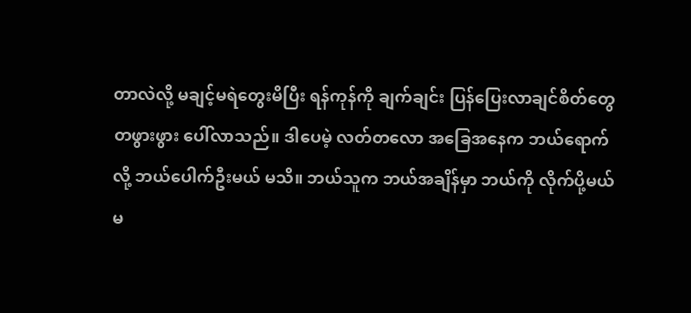တာလဲလို့ မချင့်မရဲတွေးမိပြီး ရန်ကုန်ကို ချက်ချင်း ပြန်ပြေးလာချင်စိတ်တွေ တဖွားဖွား ပေါ်လာသည်။ ဒါပေမဲ့ လတ်တလော အခြေအနေက ဘယ်ရောက်လို့ ဘယ်ပေါက်ဦးမယ် မသိ။ ဘယ်သူက ဘယ်အချိန်မှာ ဘယ်ကို လိုက်ပို့မယ် မ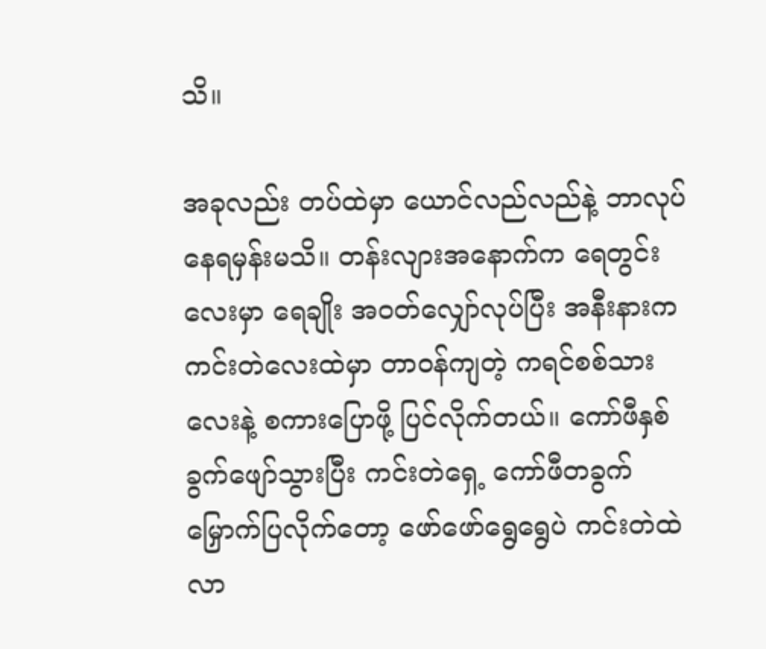သိ။

အခုလည်း တပ်ထဲမှာ ယောင်လည်လည်နဲ့ ဘာလုပ်နေရမှန်းမသိ။ တန်းလျားအနောက်က ရေတွင်းလေးမှာ ရေချိုး အဝတ်လျှော်လုပ်ပြီး အနီးနားက ကင်းတဲလေးထဲမှာ တာဝန်ကျတဲ့ ကရင်စစ်သားလေးနဲ့ စကားပြောဖို့ ပြင်လိုက်တယ်။ ကော်ဖီနှစ်ခွက်ဖျော်သွားပြီး ကင်းတဲရှေ့ ကော်ဖီတခွက် မြှောက်ပြလိုက်တော့ ဖော်ဖော်ရွေရွေပဲ ကင်းတဲထဲ လာ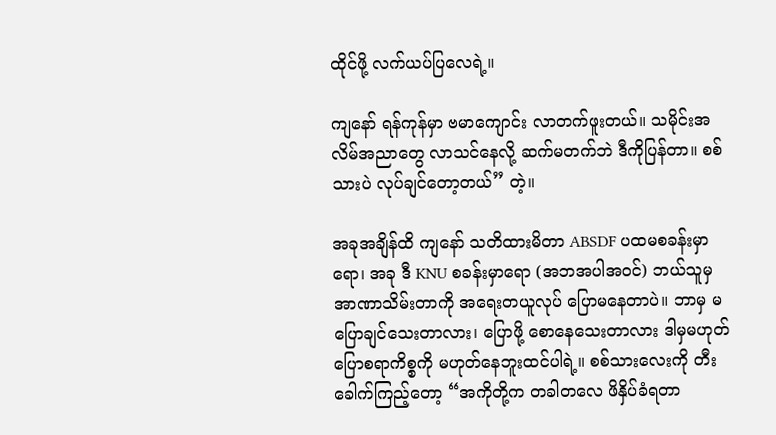ထိုင်ဖို့ လက်ယပ်ပြလေရဲ့။

ကျနော် ရန်ကုန်မှာ ဗမာကျောင်း လာတက်ဖူးတယ်။ သမိုင်းအလိမ်အညာတွေ လာသင်နေလို့ ဆက်မတက်ဘဲ ဒီကိုပြန်တာ။ စစ်သားပဲ လုပ်ချင်တော့တယ်” တဲ့။

အခုအချိန်ထိ ကျနော် သတိထားမိတာ ABSDF ပထမစခန်းမှာရော၊ အခု ဒီ KNU စခန်းမှာရော (အဘအပါအဝင်) ဘယ်သူမှ အာဏာသိမ်းတာကို အရေးတယူလုပ် ပြောမနေတာပဲ။ ဘာမှ မပြောချင်သေးတာလား၊ ပြောဖို့ စောနေသေးတာလား ဒါမှမဟုတ် ပြောစရာကိစ္စကို မဟုတ်နေဘူးထင်ပါရဲ့။ စစ်သားလေးကို တီးခေါက်ကြည့်တော့ “အကိုတို့က တခါတလေ ဖိနှိပ်ခံရတာ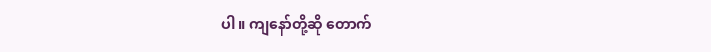ပါ။ ကျနော်တို့ဆို တောက်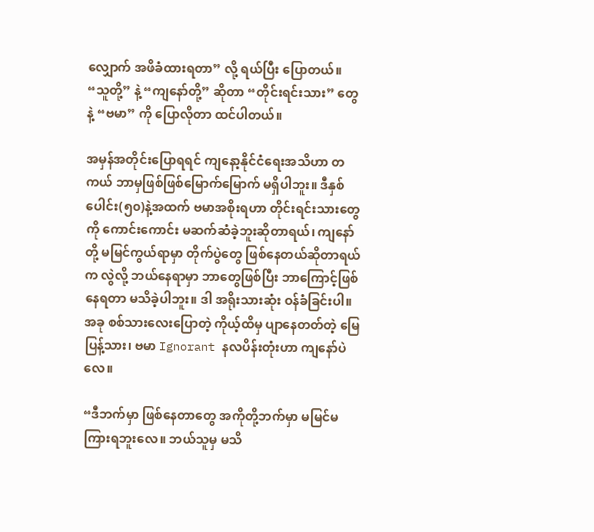လျှောက် အဖိခံထားရတာ” လို့ ရယ်ပြီး ပြောတယ်။ “သူတို့” နဲ့ “ကျနော်တို့” ဆိုတာ “တိုင်းရင်းသား” တွေနဲ့ “ဗမာ” ကို ပြောလိုတာ ထင်ပါတယ်။

အမှန်အတိုင်းပြောရရင် ကျနော့နိုင်ငံရေးအသိဟာ တကယ် ဘာမှဖြစ်ဖြစ်မြောက်မြောက် မရှိပါဘူး။ ဒီနှစ်ပေါင်း(၅၀)နဲ့အထက် ဗမာအစိုးရဟာ တိုင်းရင်းသားတွေကို ကောင်းကောင်း မဆက်ဆံခဲ့ဘူးဆိုတာရယ်၊ ကျနော်တို့ မမြင်ကွယ်ရာမှာ တိုက်ပွဲတွေ ဖြစ်နေတယ်ဆိုတာရယ်က လွဲလို့ ဘယ်နေရာမှာ ဘာတွေဖြစ်ပြီး ဘာကြောင့်ဖြစ်နေရတာ မသိခဲ့ပါဘူး။ ဒါ အရိုးသားဆုံး ဝန်ခံခြင်းပါ။ အခု စစ်သားလေးပြောတဲ့ ကိုယ့်ထိမှ ပျာနေတတ်တဲ့ မြေပြန့်သား၊ ဗမာ Ignorant နလပိန်းတုံးဟာ ကျနော်ပဲလေ။

“ဒီဘက်မှာ ဖြစ်နေတာတွေ အကိုတို့ဘက်မှာ မမြင်မကြားရဘူးလေ။ ဘယ်သူမှ မသိ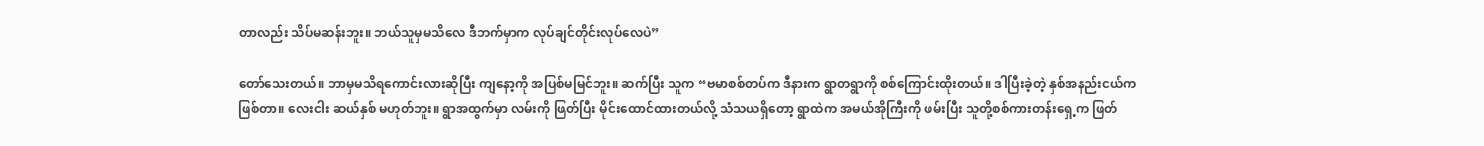တာလည်း သိပ်မဆန်းဘူး။ ဘယ်သူမှမသိလေ ဒီဘက်မှာက လုပ်ချင်တိုင်းလုပ်လေပဲ”

တော်သေးတယ်။ ဘာမှမသိရကောင်းလားဆိုပြီး ကျနော့ကို အပြစ်မမြင်ဘူး။ ဆက်ပြီး သူက “ဗမာစစ်တပ်က ဒီနားက ရွာတရွာကို စစ်ကြောင်းထိုးတယ်။ ဒါပြီးခဲ့တဲ့ နှစ်အနည်းငယ်က ဖြစ်တာ။ လေးငါး ဆယ်နှစ် မဟုတ်ဘူး။ ရွာအထွက်မှာ လမ်းကို ဖြတ်ပြီး မိုင်းထောင်ထားတယ်လို့ သံသယရှိတော့ ရွာထဲက အမယ်အိုကြီးကို ဖမ်းပြီး သူတို့စစ်ကားတန်းရှေ့က ဖြတ်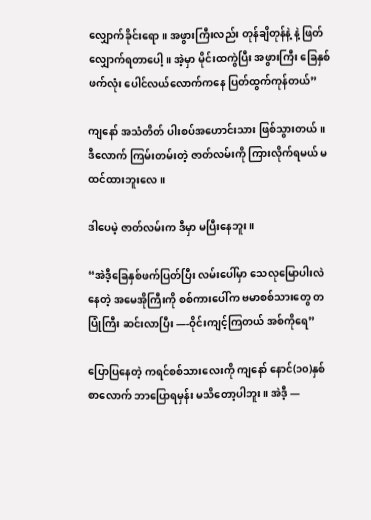လျှောက်ခိုင်းရော။ အဖွားကြီးလည်း တုန်ချိတုန်နဲ့ နဲ့ ဖြတ်လျှောက်ရတာပေါ့။ အဲ့မှာ မိုင်းထကွဲပြီး အဖွားကြီး ခြေနှစ်ဖက်လုံး ပေါင်လယ်လောက်ကနေ ပြတ်ထွက်ကုန်တယ်”

ကျနော် အသံတိတ် ပါးစပ်အဟောင်းသား ဖြစ်သွားတယ်။ ဒီလောက် ကြမ်းတမ်းတဲ့ ဇာတ်လမ်းကို ကြားလိုက်ရမယ် မထင်ထားဘူးလေ။

ဒါပေမဲ့ ဇာတ်လမ်းက ဒီမှာ မပြီးနေဘူး။

“အဲဒီ့ခြေနှစ်ဖက်ပြတ်ပြီး လမ်းပေါ်မှာ သေလုမြောပါးလဲနေတဲ့ အမေအိုကြီးကို စစ်ကားပေါ်က ဗမာစစ်သားတွေ တပြုံကြီး ဆင်းလာပြီး —-ဝိုင်းကျင့်ကြတယ် အစ်ကိုရေ”

ပြောပြနေတဲ့ ကရင်စစ်သားလေးကို ကျနော် နောင်(၁၀)နှစ်စာလောက် ဘာပြောရမှန်း မသိတော့ပါဘူး။ အဲဒီ့ —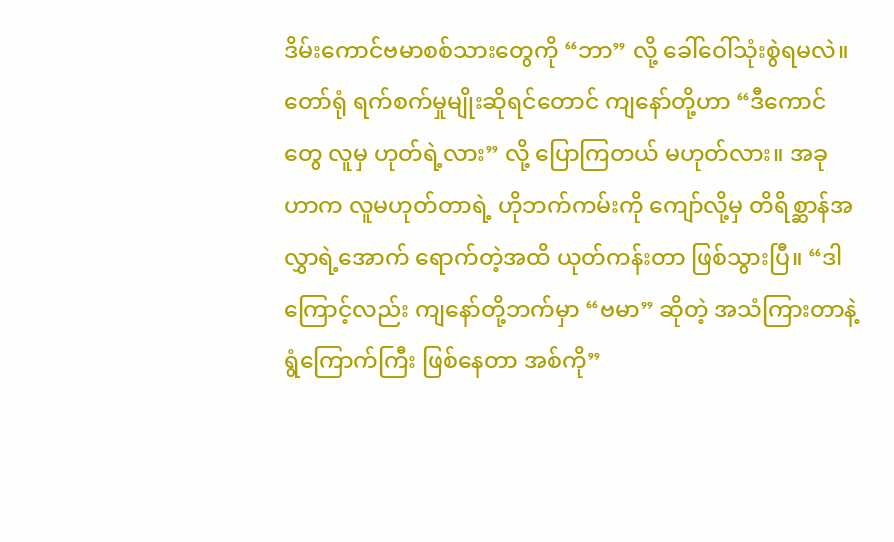ဒိမ်းကောင်ဗမာစစ်သားတွေကို “ဘာ” လို့ ခေါ်ဝေါ်သုံးစွဲရမလဲ။ တော်ရုံ ရက်စက်မှုမျိုးဆိုရင်တောင် ကျနော်တို့ဟာ “ဒီကောင်တွေ လူမှ ဟုတ်ရဲ့လား” လို့ ပြောကြတယ် မဟုတ်လား။ အခုဟာက လူမဟုတ်တာရဲ့ ဟိုဘက်ကမ်းကို ကျော်လို့မှ တိရိစ္ဆာန်အလွှာရဲ့အောက် ရောက်တဲ့အထိ ယုတ်ကန်းတာ ဖြစ်သွားပြီ။ “ဒါကြောင့်လည်း ကျနော်တို့ဘက်မှာ “ဗမာ” ဆိုတဲ့ အသံကြားတာနဲ့ ရွံကြောက်ကြီး ဖြစ်နေတာ အစ်ကို”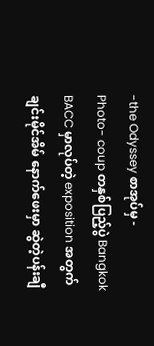-the Odyssey စာအုပ်မှ -
Photo- coup တနှစ်ပြည့်ပွဲ Bangkok BACC မှာလုပ်တဲ့ exposition အတွက် ချင်းမိုင်အိမ် နောက်ဖေးမှာ ဆွဲတဲ့ပန်းချီ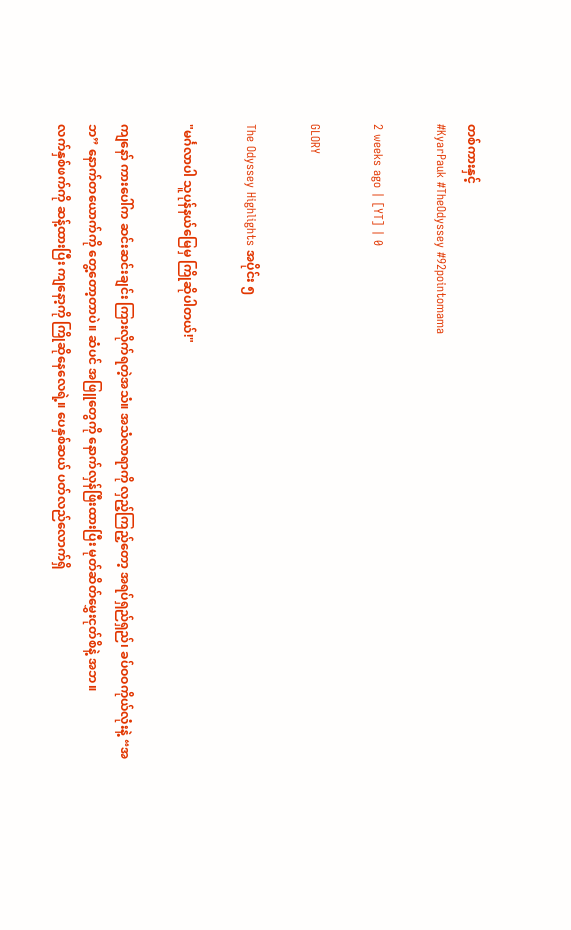တစ်ကားနှင့်
#KyarPauk #TheOdyssey #92pointomama

2 weeks ago | [YT] | 0

GLORY

The Odyssey Highlights အပိုင်း ၅

"မင်္ဂလာပါ သူပုန်နယ်မြေမှ ကြိုဆိုပါတယ်!"

ကျနော် ကားပေါ်က ဆင်းဆင်းချင်း ကြားလိုက်ရတဲ့အသံ။ အသံလာရာကို လှည့်ကြည့်တော့ အရပ်ရှည်ရှည်၊ ခပ်ဝဝကိုယ်လုံးနဲ့ “အဘ” နောက်တယောက်ကို တွေ့တော့တာပဲ။ ဆံပင် အဖြူတွေကို နောက်လှန်ဖြီးထားပြီး မုတ်ဆိတ်မွှေးငုတ်စိနဲ့ အဘ။
လက်နှစ်ဖက်ကို ဆန့်ထားပြီး ကျနော့ကို ကြိုဆိုနေလေရဲ့။ ပေနှစ်ဆယ် ပတ်လည်လောက်ရှိ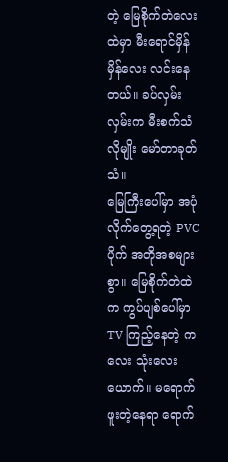တဲ့ မြေစိုက်တဲလေးထဲမှာ မီးရောင်မှိန်မှိန်လေး လင်းနေတယ်။ ခပ်လှမ်းလှမ်းက မီးစက်သံလိုမျိုး မော်တာခုတ်သံ။
မြေကြီးပေါ်မှာ အပုံလိုက်တွေ့ရတဲ့ PVC ပိုက် အတိုအစများစွာ။ မြေစိုက်တဲထဲက ကွပ်ပျစ်ပေါ်မှာ TV ကြည့်နေတဲ့ ကလေး သုံးလေးယောက်။ မရောက်ဖူးတဲ့နေရာ ရောက်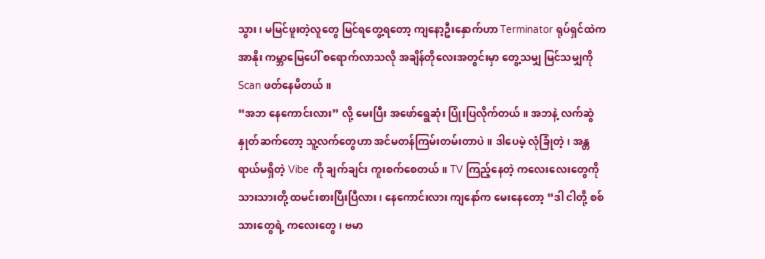သွား၊ မမြင်ဖူးတဲ့လူတွေ မြင်ရတွေ့ရတော့ ကျနော့ဦးနှောက်ဟာ Terminator ရုပ်ရှင်ထဲက အာနိုး ကမ္ဘာမြေပေါ် စရောက်လာသလို အချိန်တိုလေးအတွင်းမှာ တွေ့သမျှ မြင်သမျှကို Scan ဖတ်နေမိတယ်။
“အဘ နေကောင်းလား” လို့ မေးပြီး အဖော်ရွေဆုံး ပြုံးပြလိုက်တယ်။ အဘနဲ့ လက်ဆွဲနှုတ်ဆက်တော့ သူ့လက်တွေဟာ အင်မတန်ကြမ်းတမ်းတာပဲ။ ဒါပေမဲ့ လုံခြုံတဲ့၊ အန္တရာယ်မရှိတဲ့ Vibe ကို ချက်ချင်း ကူးစက်စေတယ်။ TV ကြည့်နေတဲ့ ကလေးလေးတွေကို သားသားတို့ ထမင်းစားပြီးပြီလား၊ နေကောင်းလား ကျနော်က မေးနေတော့ “ဒါ ငါတို့ စစ်သားတွေရဲ့ ကလေးတွေ၊ ဗမာ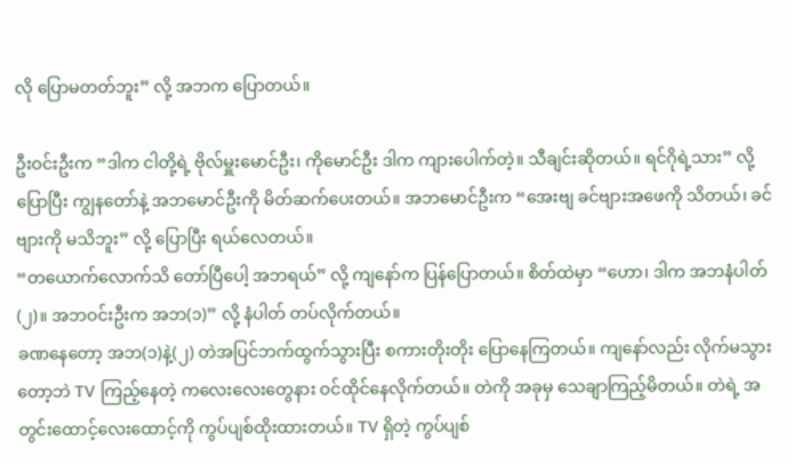လို ပြောမတတ်ဘူး” လို့ အဘက ပြောတယ်။

ဦးဝင်းဦးက “ဒါက ငါတို့ရဲ့ ဗိုလ်မှူးမောင်ဦး၊ ကိုမောင်ဦး ဒါက ကျားပေါက်တဲ့။ သီချင်းဆိုတယ်။ ရင်ဂိုရဲ့သား” လို့ပြောပြီး ကျွနတော်နဲ့ အဘမောင်ဦးကို မိတ်ဆက်ပေးတယ်။ အဘမောင်ဦးက “အေးဗျ ခင်ဗျားအဖေကို သိတယ်၊ ခင်ဗျားကို မသိဘူး” လို့ ပြောပြီး ရယ်လေတယ်။
“တယောက်လောက်သိ တော်ပြီပေါ့ အဘရယ်” လို့ ကျနော်က ပြန်ပြောတယ်။ စိတ်ထဲမှာ “ဟော၊ ဒါက အဘနံပါတ်(၂)။ အဘဝင်းဦးက အဘ(၁)” လို့ နံပါတ် တပ်လိုက်တယ်။
ခဏနေတော့ အဘ(၁)နဲ့(၂) တဲအပြင်ဘက်ထွက်သွားပြီး စကားတိုးတိုး ပြောနေကြတယ်။ ကျနော်လည်း လိုက်မသွားတော့ဘဲ TV ကြည့်နေတဲ့ ကလေးလေးတွေနား ဝင်ထိုင်နေလိုက်တယ်။ တဲကို အခုမှ သေချာကြည့်မိတယ်။ တဲရဲ့ အတွင်းထောင့်လေးထောင့်ကို ကွပ်ပျစ်ထိုးထားတယ်။ TV ရှိတဲ့ ကွပ်ပျစ်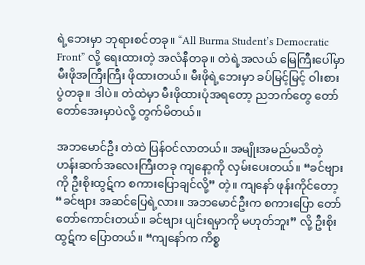ရဲ့ဘေးမှာ ဘုရားစင်တခု။ “All Burma Student’s Democratic Front” လို့ ရေးထားတဲ့ အလံနီတခု။ တဲရဲ့အလယ် မြေကြီးပေါ်မှာ မီးဖိုအကြီးကြီး ဖိုထားတယ်။ မီးဖိုရဲ့ဘေးမှာ ခပ်မြင့်မြင့် ဝါးစားပွဲတခု။ ဒါပဲ။ တဲထဲမှာ မီးဖိုထားပုံအရတော့ ညဘက်တွေ တော်တော်အေးမှာပဲလို့ တွက်မိတယ်။

အဘမောင်ဦး တဲထဲ ပြန်ဝင်လာတယ်။ အမျိုးအမည်မသိတဲ့ ဟန်းဆက်အလေးကြီးတခု ကျနော့ကို လှမ်းပေးတယ်။ “ခင်ဗျားကို ဦးစိုးထွဋ်က စကားပြောချင်လို့” တဲ့။ ကျနော် ဖုန်းကိုင်တော့ “ခင်ဗျား အဆင်ပြေရဲ့လား။ အဘမောင်ဦးက စကားပြော တော်တော်ကောင်းတယ်။ ခင်ဗျား ပျင်းရမှာကို မဟုတ်ဘူး” လို့ ဦးစိုးထွဋ်က ပြောတယ်။ “ကျနော်က ကိစ္စ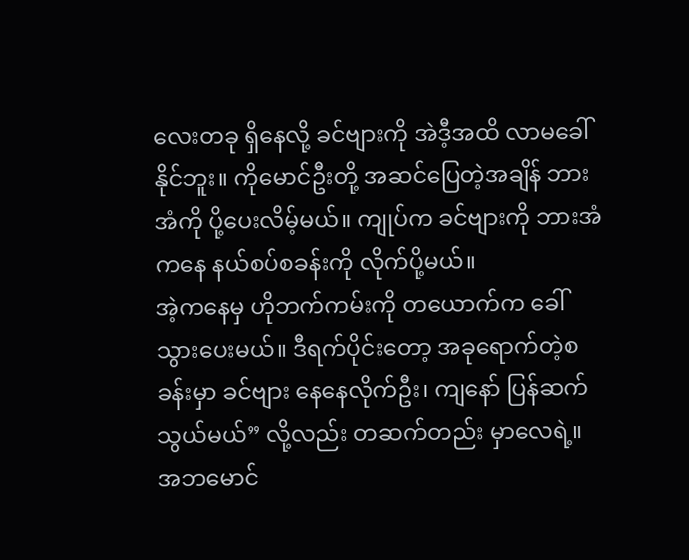လေးတခု ရှိနေလို့ ခင်ဗျားကို အဲဒီ့အထိ လာမခေါ်နိုင်ဘူး။ ကိုမောင်ဦးတို့ အဆင်ပြေတဲ့အချိန် ဘားအံကို ပို့ပေးလိမ့်မယ်။ ကျုပ်က ခင်ဗျားကို ဘားအံကနေ နယ်စပ်စခန်းကို လိုက်ပို့မယ်။
အဲ့ကနေမှ ဟိုဘက်ကမ်းကို တယောက်က ခေါ်သွားပေးမယ်။ ဒီရက်ပိုင်းတော့ အခုရောက်တဲ့စခန်းမှာ ခင်ဗျား နေနေလိုက်ဦး၊ ကျနော် ပြန်ဆက်သွယ်မယ်” လို့လည်း တဆက်တည်း မှာလေရဲ့။ အဘမောင်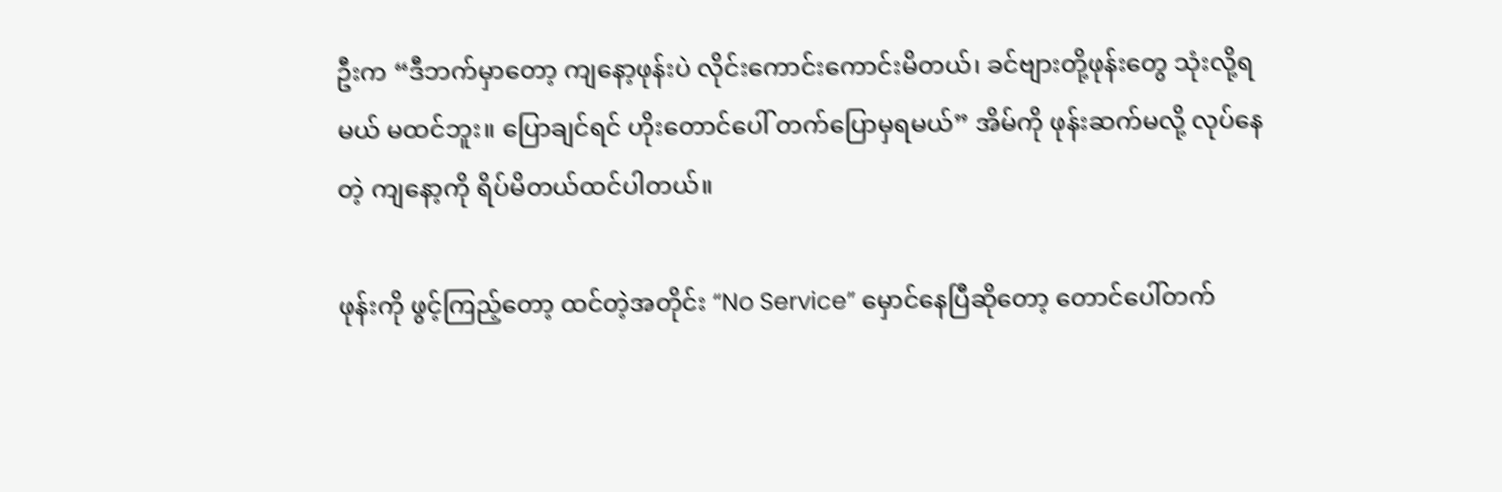ဦးက “ဒီဘက်မှာတော့ ကျနော့ဖုန်းပဲ လိုင်းကောင်းကောင်းမိတယ်၊ ခင်ဗျားတို့ဖုန်းတွေ သုံးလို့ရမယ် မထင်ဘူး။ ပြောချင်ရင် ဟိုးတောင်ပေါ် တက်ပြောမှရမယ်” အိမ်ကို ဖုန်းဆက်မလို့ လုပ်နေတဲ့ ကျနော့ကို ရိပ်မိတယ်ထင်ပါတယ်။

ဖုန်းကို ဖွင့်ကြည့်တော့ ထင်တဲ့အတိုင်း “No Service” မှောင်နေပြီဆိုတော့ တောင်ပေါ်တက်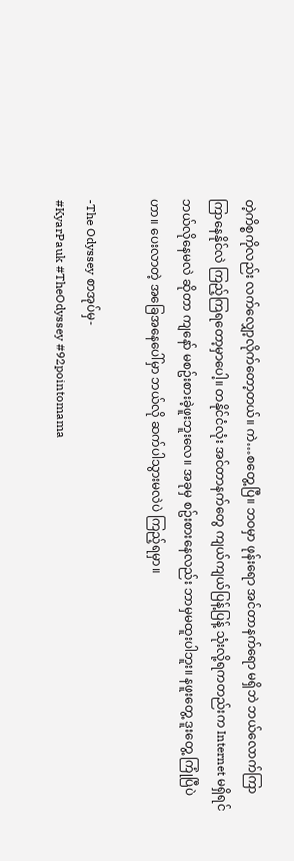တဲ့ကိစ္စကိုလည်း လက်လျှော့လိုက်တော့တယ်။ ကဲ…စတွေ့ပြီ။ ဘဝမှာ ဖုန်းရော အင်တာနက်ရော မရှိဘဲ ဘယ်လောက်ကြာကြာနေနိုင်လဲ ကြည့်ကြရတော့မှာပေါ့။ တနိုင်ငံလုံး အင်တာနက်တွေ ကျယ်ကျယ်ပြန့်ပြန့် သုံးလို့ရကတည်းက Internet မရှိရင် ဘယ်လိုနေမလဲ ဆိုတာ ကျနော် မစဥ်းစားခဲ့ဖူးဘူးလေ။ အခုမှ စဥ်းစားနေလည်း ဘာမှမထူးပါဘူး။ နဖူးတွေ့ ဒူးတွေ့ ကြုံပြီပဲဟာ။ ပေးလာတဲ့ အခြေအနေပေါ်မှာ ဘယ်လို ဆက်ပါသွားမလဲပဲ ကြည့်ရမှာ။

-The Odyssey စာအုပ်မှ-
#KyarPauk #TheOdyssey #92pointomama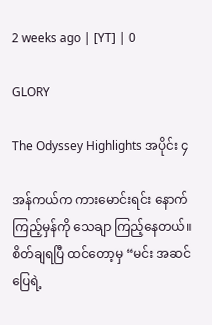2 weeks ago | [YT] | 0

GLORY

The Odyssey Highlights အပိုင်း ၄

အန်ကယ်က ကားမောင်းရင်း နောက်ကြည့်မှန်ကို သေချာ ကြည့်နေတယ်။
စိတ်ချရပြီ ထင်တော့မှ “မင်း အဆင်ပြေရဲ့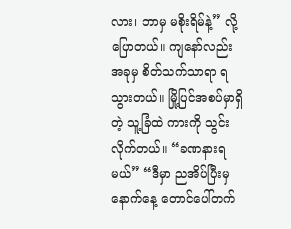လား၊ ဘာမှ မစိုးရိမ်နဲ့” လို့ပြောတယ်။ ကျနော်လည်း အခုမှ စိတ်သက်သာရာ ရသွားတယ်။ မြို့ပြင်အစပ်မှာရှိတဲ့ သူ့ခြံထဲ ကားကို သွင်းလိုက်တယ်။ “ခဏနားရမယ်” “ဒီမှာ ညအိပ်ပြီးမှ နောက်နေ့ တောင်ပေါ်တက်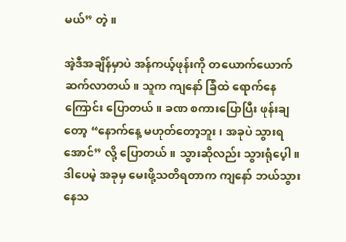မယ်” တဲ့။

အဲ့ဒီအချိန်မှာပဲ အန်ကယ့်ဖုန်းကို တယောက်ယောက် ဆက်လာတယ်။ သူက ကျနော် ခြံထဲ ရောက်နေကြောင်း ပြောတယ်။ ခဏ စကားပြောပြီး ဖုန်းချတော့ “နောက်နေ့ မဟုတ်တော့ဘူး၊ အခုပဲ သွားရအောင်” လို့ ပြောတယ်။ သွားဆိုလည်း သွားရုံပေ့ါ။ ဒါပေမဲ့ အခုမှ မေးဖို့သတိရတာက ကျနော် ဘယ်သွားနေသ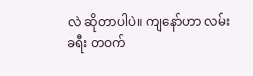လဲ ဆိုတာပါပဲ။ ကျနော်ဟာ လမ်းခရီး တဝက်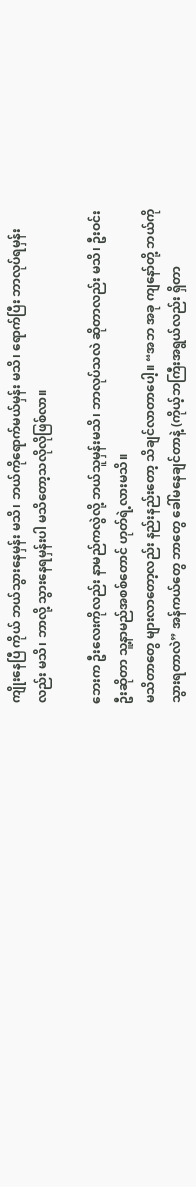ကျိုးနေပြီ ကိုယ် ဘယ်သွားနေမှန်း မသိ၊ ဘယ်ကိုရောက်မယ်မှန်း မသိ၊ ရောက်ပြီး ဘာလုပ်ရမှန်းလည်း မသိ၊ ဘာလို့ သွားနေရမှန်းပါ မသိတော့သလိုလိုဖြစ်လာ။

ဘေးက ဦးလေးကိုလည်း နာမည်ကလွဲလို့ ဘယ်သူမှန်းမသိ၊ ဘာလုပ်သလဲ ဆိုတာလည်း မသိ၊ ဦးဝင်းဦးဆိုတာ သူ့နာမည်အစစ်တောင် ဟုတ်ရဲ့လားမသိ။
မသိတာတွေ များလာတော့လည်း နည်းနည်းတော့ သိချင်လာတာပေါ့။ “အဘ အခု ကျနော်တို့ ဘယ်ကိုသွားရတာလဲ” အန်ကယ်တွေ ဘာတွေ ခေါ်မနေချင်တာနဲ့ (ကိုယ့်ဘကြီးအရွယ်လည်း ရှိတာ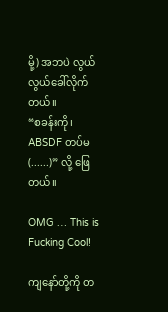မို့) အဘပဲ လွယ်လွယ်ခေါ်လိုက်တယ်။
“စခန်းကို၊ ABSDF တပ်မ (......)” လို့ ဖြေတယ်။

OMG … This is Fucking Cool!

ကျနော်တို့ကို တ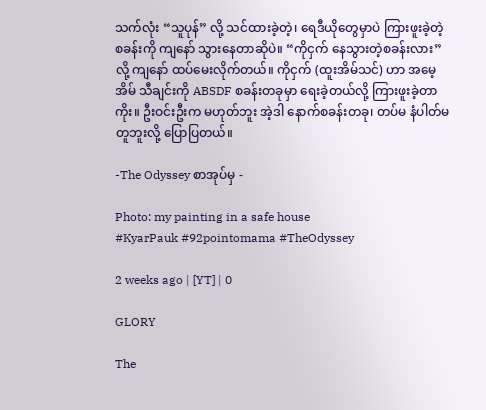သက်လုံး “သူပုန်” လို့ သင်ထားခဲ့တဲ့၊ ရေဒီယိုတွေမှာပဲ ကြားဖူးခဲ့တဲ့ စခန်းကို ကျနော် သွားနေတာဆိုပဲ။ “ကိုငှက် နေသွားတဲ့စခန်းလား” လို့ ကျနော် ထပ်မေးလိုက်တယ်။ ကိုငှက် (ထူးအိမ်သင်) ဟာ အမေ့အိမ် သီချင်းကို ABSDF စခန်းတခုမှာ ရေးခဲ့တယ်လို့ ကြားဖူးခဲ့တာကိုး။ ဦးဝင်းဦးက မဟုတ်ဘူး အဲ့ဒါ နောက်စခန်းတခု၊ တပ်မ နံပါတ်မတူဘူးလို့ ပြောပြတယ်။

-The Odyssey စာအုပ်မှ -

Photo: my painting in a safe house
#KyarPauk #92pointomama #TheOdyssey

2 weeks ago | [YT] | 0

GLORY

The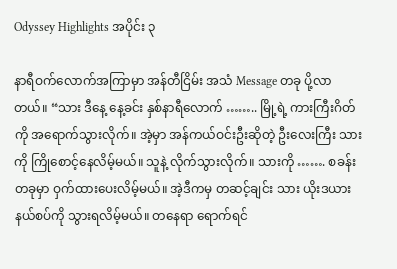Odyssey Highlights အပိုင်း ၃

နာရီဝက်လောက်အကြာမှာ အန်တီငြိမ်း အသံ Message တခု ပို့လာတယ်။ “သား ဒီနေ့ နေ့ခင်း နှစ်နာရီလောက် …….. မြို့ရဲ့ ကားကြီးဂိတ်ကို အရောက်သွားလိုက်။ အဲ့မှာ အန်ကယ်ဝင်းဦးဆိုတဲ့ ဦးလေးကြီး သားကို ကြိုစောင့်နေလိမ့်မယ်။ သူနဲ့ လိုက်သွားလိုက်။ သားကို ……. စခန်းတခုမှာ ဝှက်ထားပေးလိမ့်မယ်။ အဲ့ဒီကမှ တဆင့်ချင်း သား ယိုးဒယားနယ်စပ်ကို သွားရလိမ့်မယ်။ တနေရာ ရောက်ရင်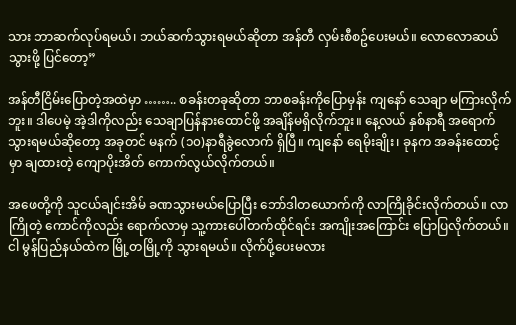သား ဘာဆက်လုပ်ရမယ်၊ ဘယ်ဆက်သွားရမယ်ဆိုတာ အန်တီ လှမ်းစီစဥ်ပေးမယ်။ လောလောဆယ် သွားဖို့ ပြင်တော့”

အန်တီငြိမ်းပြောတဲ့အထဲမှာ …….. စခန်းတခုဆိုတာ ဘာစခန်းကိုပြောမှန်း ကျနော် သေချာ မကြားလိုက်ဘူး။ ဒါပေမဲ့ အဲ့ဒါကိုလည်း သေချာပြန်နားထောင်ဖို့ အချိန်မရှိလိုက်ဘူး။ နေ့လယ် နှစ်နာရီ အရောက်သွားရမယ်ဆိုတော့ အခုတင် မနက် (၁၀)နာရီခွဲလောက် ရှိပြီ။ ကျနော် ရေမိုးချိုး၊ ခုနက အခန်းထောင့်မှာ ချထားတဲ့ ကျောပိုးအိတ် ကောက်လွယ်လိုက်တယ်။

အဖေတို့ကို သူငယ်ချင်းအိမ် ခဏသွားမယ်ပြောပြီး ဘော်ဒါတယောက်ကို လာကြိုခိုင်းလိုက်တယ်။ လာကြိုတဲ့ ကောင်ကိုလည်း ရောက်လာမှ သူ့ကားပေါ်တက်ထိုင်ရင်း အကျိုးအကြောင်း ပြောပြလိုက်တယ်။ ငါ မွန်ပြည်နယ်ထဲက မြို့တမြို့ကို သွားရမယ်။ လိုက်ပို့ပေးမလား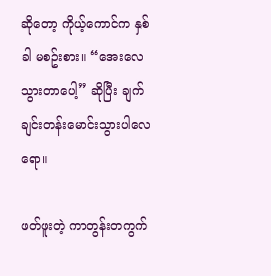ဆိုတော့ ကိုယ့်ကောင်က နှစ်ခါ မစဥ်းစား။ “အေးလေ သွားတာပေါ့” ဆိုပြီး ချက်ချင်းတန်းမောင်းသွားပါလေရော။

ဖတ်ဖူးတဲ့ ကာတွန်းတကွက်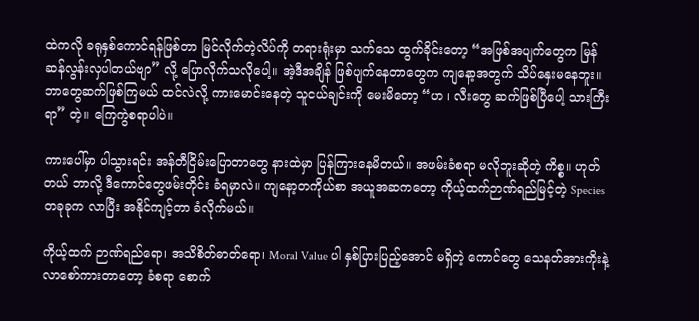ထဲကလို ခရုနှစ်ကောင်ရန်ဖြစ်တာ မြင်လိုက်တဲ့လိပ်ကို တရားရုံးမှာ သက်သေ ထွက်ခိုင်းတော့ “အဖြစ်အပျက်တွေက မြန်ဆန်လွန်းလှပါတယ်ဗျာ” လို့ ပြောလိုက်သလိုပေါ့။ အဲ့ဒီအချိန် ဖြစ်ပျက်နေတာတွေက ကျနော့အတွက် သိပ်နှေးမနေဘူး။ ဘာတွေဆက်ဖြစ်ကြမယ် ထင်လဲလို့ ကားမောင်းနေတဲ့ သူငယ်ချင်းကို မေးမိတော့ “ဟ ၊ လီးတွေ ဆက်ဖြစ်ပြီပေါ့ သားကြီးရာ” တဲ့။ ကြေကွဲစရာပါပဲ။

ကားပေါ်မှာ ပါသွားရင်း အန်တီငြိမ်းပြောတာတွေ နားထဲမှာ ပြန်ကြားနေမိတယ်။ အဖမ်းခံစရာ မလိုဘူးဆိုတဲ့ ကိစ္စ။ ဟုတ်တယ် ဘာလို့ ဒီကောင်တွေဖမ်းတိုင်း ခံရမှာလဲ။ ကျနော့တကိုယ်စာ အယူအဆကတော့ ကိုယ့်ထက်ဉာဏ်ရည်မြင့်တဲ့ Species တခုခုက လာပြီး အနိုင်ကျင့်တာ ခံလိုက်မယ်။

ကိုယ့်ထက် ဉာဏ်ရည်ရော၊ အသိစိတ်ဓာတ်ရော၊ Moral Value ပါ နှစ်ပြားပြည့်အောင် မရှိတဲ့ ကောင်တွေ သေနတ်အားကိုးနဲ့ လာစော်ကားတာတော့ ခံစရာ စောက်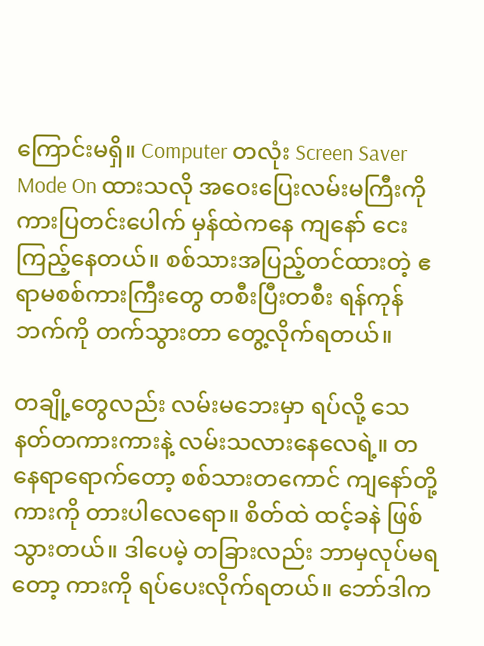ကြောင်းမရှိ။ Computer တလုံး Screen Saver Mode On ထားသလို အဝေးပြေးလမ်းမကြီးကို ကားပြတင်းပေါက် မှန်ထဲကနေ ကျနော် ငေးကြည့်နေတယ်။ စစ်သားအပြည့်တင်ထားတဲ့ ဧရာမစစ်ကားကြီးတွေ တစီးပြီးတစီး ရန်ကုန်ဘက်ကို တက်သွားတာ တွေ့လိုက်ရတယ်။

တချို့တွေလည်း လမ်းမဘေးမှာ ရပ်လို့ သေနတ်တကားကားနဲ့ လမ်းသလားနေလေရဲ့။ တနေရာရောက်တော့ စစ်သားတကောင် ကျနော်တို့ကားကို တားပါလေရော။ စိတ်ထဲ ထင့်ခနဲ ဖြစ်သွားတယ်။ ဒါပေမဲ့ တခြားလည်း ဘာမှလုပ်မရတော့ ကားကို ရပ်ပေးလိုက်ရတယ်။ ဘော်ဒါက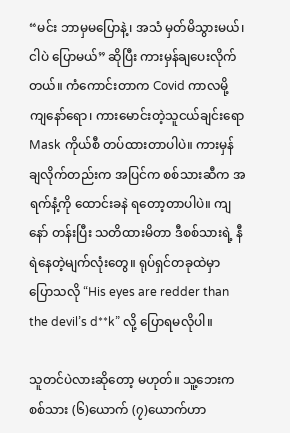“မင်း ဘာမှမပြောနဲ့၊ အသံ မှတ်မိသွားမယ်၊ ငါပဲ ပြောမယ်” ဆိုပြီး ကားမှန်ချပေးလိုက်တယ်။ ကံကောင်းတာက Covid ကာလမို့ ကျနော်ရော၊ ကားမောင်းတဲ့သူငယ်ချင်းရော Mask ကိုယ်စီ တပ်ထားတာပါပဲ။ ကားမှန် ချလိုက်တည်းက အပြင်က စစ်သားဆီက အရက်နံ့ကို ထောင်းခနဲ ရတော့တာပါပဲ။ ကျနော် တန်းပြီး သတိထားမိတာ ဒီစစ်သားရဲ့ နီရဲနေတဲ့မျက်လုံးတွေ။ ရုပ်ရှင်တခုထဲမှာ ပြောသလို “His eyes are redder than the devil’s d**k” လို့ ပြောရမလိုပါ။

သူတင်ပဲလားဆိုတော့ မဟုတ်။ သူ့ဘေးက စစ်သား (၆)ယောက် (၇)ယောက်ဟာ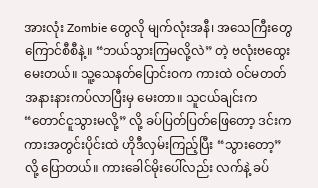အားလုံး Zombie တွေလို မျက်လုံးအနီ၊ အသေကြီးတွေ ကြောင်စီစီနဲ့။ “ဘယ်သွားကြမလို့လဲ” တဲ့ ဗလုံးဗထွေး မေးတယ်။ သူ့သေနတ်ပြောင်းဝက ကားထဲ ဝင်မတတ် အနားနားကပ်လာပြီးမှ မေးတာ။ သူငယ်ချင်းက “တောင်ငူသွားမလို့” လို့ ခပ်ပြတ်ပြတ်ဖြေတော့ ဒင်းက ကားအတွင်းပိုင်းထဲ ဟိုဒီလှမ်းကြည့်ပြီး “သွားတော့” လို့ ပြောတယ်။ ကားခေါင်မိုးပေါ်လည်း လက်နဲ့ ခပ်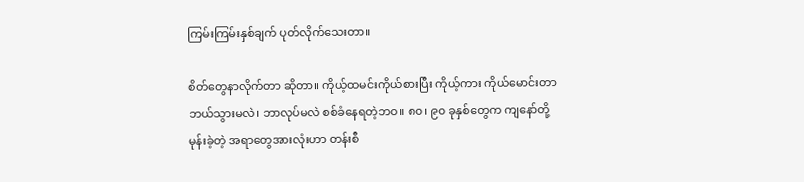ကြမ်းကြမ်းနှစ်ချက် ပုတ်လိုက်သေးတာ။

စိတ်တွေနာလိုက်တာ ဆိုတာ။ ကိုယ့်ထမင်းကိုယ်စားပြီး ကိုယ့်ကား ကိုယ်မောင်းတာ ဘယ်သွားမလဲ၊ ဘာလုပ်မလဲ စစ်ခံနေရတဲ့ဘဝ။ ၈၀၊ ၉၀ ခုနှစ်တွေက ကျနော်တို့ မုန်းခဲ့တဲ့ အရာတွေအားလုံးဟာ တန်းစီ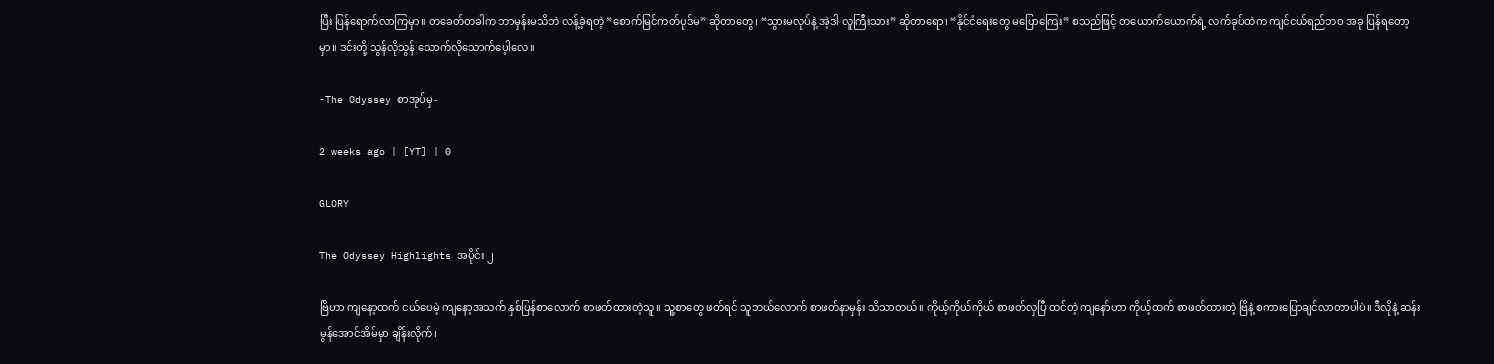ပြီး ပြန်ရောက်လာကြမှာ။ တခေတ်တခါက ဘာမှန်းမသိဘဲ လန့်ခဲ့ရတဲ့ “စောက်မြင်ကတ်ပုဒ်မ” ဆိုတာတွေ၊ “သွားမလုပ်နဲ့ အဲ့ဒါ လူကြီးသား” ဆိုတာရော၊ “နိုင်ငံရေးတွေ မပြောကြေး” စသည်ဖြင့် တယောက်ယောက်ရဲ့ လက်ခုပ်ထဲက ကျင်ငယ်ရည်ဘဝ အခု ပြန်ရတော့မှာ။ ဒင်းတို့ သွန်လိုသွန် သောက်လိုသောက်ပေ့ါလေ။

-The Odyssey စာအုပ်မှ-

2 weeks ago | [YT] | 0

GLORY

The Odyssey Highlights အပိုင်း ၂

ဗြိဟာ ကျနော့ထက် ငယ်ပေမဲ့ ကျနော့အသက် နှစ်ပြန်စာလောက် စာဖတ်ထားတဲ့သူ။ သူ့စာတွေ ဖတ်ရင် သူဘယ်လောက် စာဖတ်နာမှန်း သိသာတယ်။ ကိုယ့်ကိုယ်ကိုယ် စာဖတ်လှပြီ ထင်တဲ့ ကျနော်ဟာ ကိုယ့်ထက် စာဖတ်ထားတဲ့ ဗြိနဲ့ စကားပြောချင်လာတာပါပဲ။ ဒီလိုနဲ့ ဆန်းမွန်အောင်အိမ်မှာ ချိန်းလိုက်၊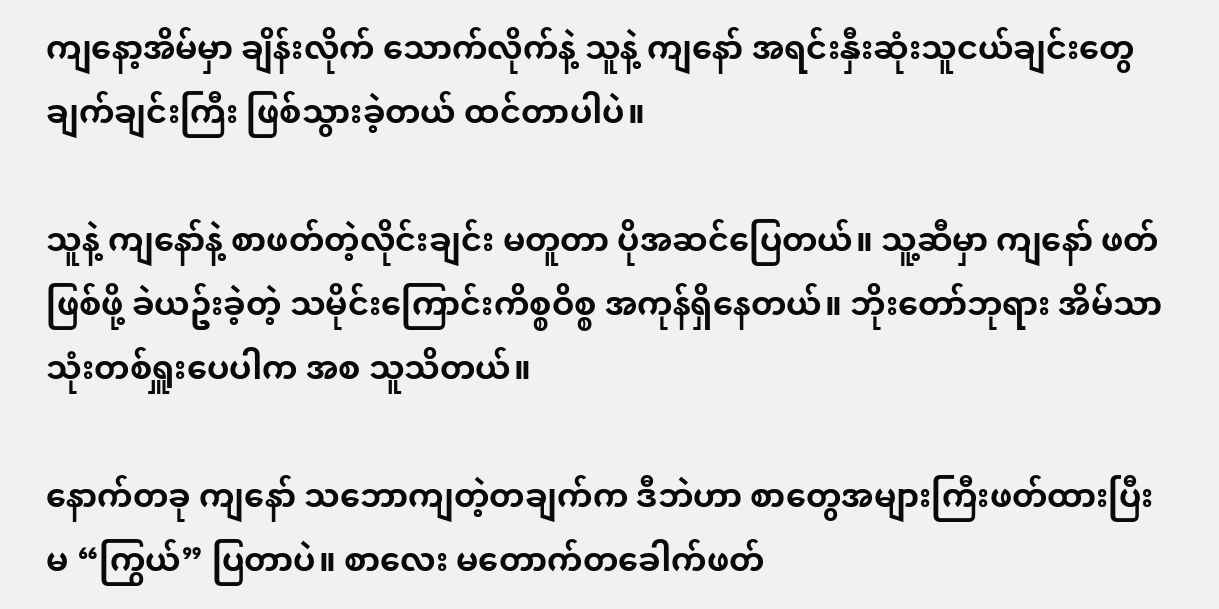ကျနော့အိမ်မှာ ချိန်းလိုက် သောက်လိုက်နဲ့ သူနဲ့ ကျနော် အရင်းနှီးဆုံးသူငယ်ချင်းတွေ ချက်ချင်းကြီး ဖြစ်သွားခဲ့တယ် ထင်တာပါပဲ။

သူနဲ့ ကျနော်နဲ့ စာဖတ်တဲ့လိုင်းချင်း မတူတာ ပိုအဆင်ပြေတယ်။ သူ့ဆီမှာ ကျနော် ဖတ်ဖြစ်ဖို့ ခဲယဥ်းခဲ့တဲ့ သမိုင်းကြောင်းကိစ္စဝိစ္စ အကုန်ရှိနေတယ်။ ဘိုးတော်ဘုရား အိမ်သာသုံးတစ်ရှူးပေပါက အစ သူသိတယ်။

နောက်တခု ကျနော် သဘောကျတဲ့တချက်က ဒီဘဲဟာ စာတွေအများကြီးဖတ်ထားပြီး မ “ကြွယ်” ပြတာပဲ။ စာလေး မတောက်တခေါက်ဖတ်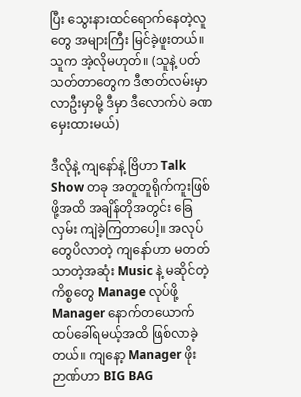ပြီး သွေးနားထင်ရောက်နေတဲ့လူတွေ အများကြီး မြင်ခဲ့ဖူးတယ်။ သူက အဲ့လိုမဟုတ်။ (သူနဲ့ ပတ်သတ်တာတွေက ဒီဇာတ်လမ်းမှာ လာဦးမှာမို့ ဒီမှာ ဒီလောက်ပဲ ခဏမှေးထားမယ်)

ဒီလိုနဲ့ ကျနော်နဲ့ ဗြိဟာ Talk Show တခု အတူတူရိုက်ကူးဖြစ်ဖို့အထိ အချိန်တိုအတွင်း ခြေလှမ်း ကျဲခဲ့ကြတာပေါ့။ အလုပ်တွေပိလာတဲ့ ကျနော်ဟာ မတတ်သာတဲ့အဆုံး Music နဲ့ မဆိုင်တဲ့ ကိစ္စတွေ Manage လုပ်ဖို့ Manager နောက်တယောက် ထပ်ခေါ်ရမယ့်အထိ ဖြစ်လာခဲ့တယ်။ ကျနော့ Manager ဖိုးဉာဏ်ဟာ BIG BAG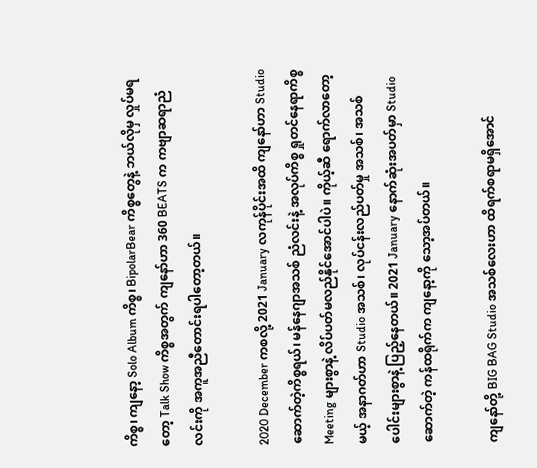ကိစ္စ၊ ကျနော့ Solo Album ကိစ္စ၊ BipolarBear ကိစ္စတွေနဲ့ ဘယ်လိုမှ လှုပ်မရတော့ Talk Show ကိစ္စအတွက် ကျနော်ဟာ 360 BEATS က ကဗျာဆရာညံလင်းကို အကူအညီတောင်းရပါတော့တယ်။

2020 December ကစလို့ 2021 January လကုန်ပိုင်းအထိ ကျနော်ဟာ Studio ဆောက်တဲ့ကိစ္စရယ်၊ မန်နေဂျာအသစ် ညံလင်းနဲ့ အလုပ်ကိစ္စ ရှုတင်နေရာကိစ္စ Meeting များစွာနဲ့ လိပ်ပတ်မလည်နိုင်အောင်ပါပဲ။ ကိုယ့်ဆီ ရောက်လာတော့မယ့် အနာဂတ်ဟာ Studio အသစ်၊ လုပ်ငန်းလည်ပတ်မှု အသစ်၊ အသစ်ပေါင်းများစွာနဲ့ ပြည့်နေတယ်။ 2021 January နောက်ဆုံးအပတ်မှာ Studio ဆောက်တဲ့ ကန်ထရိုက်က ကျနော့ကို သော့အပ်တယ်။

ကျနော်တို့ BIG BAG Studio အသစ်လေးဟာ ထိရက်စရာမရှိအောင်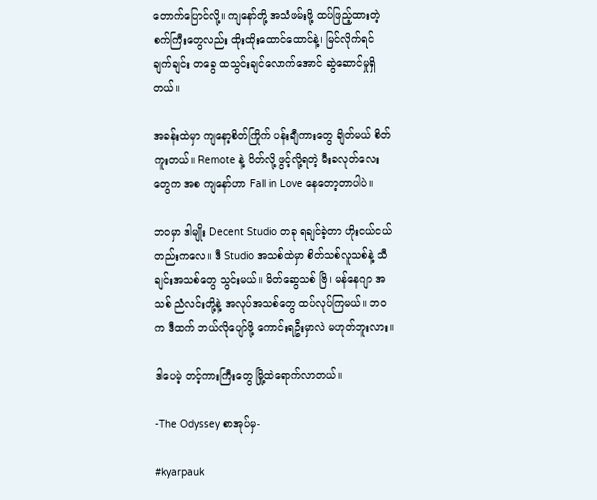တောက်ပြောင်လို့။ ကျနော်တို့ အသံဖမ်းဖို့ ထပ်ဖြည့်ထားတဲ့ စက်ကြီးတွေလည်း ထိုးထိုးထောင်ထောင်နဲ့၊ မြင်လိုက်ရင် ချက်ချင်း တခွေ ထသွင်းချင်လောက်အောင် ဆွဲဆောင်မှုရှိတယ်။

အခန်းထဲမှာ ကျနော့စိတ်ကြိုက် ပန်းချီကားတွေ ချိတ်မယ် စိတ်ကူးတယ်။ Remote နဲ့ ပိတ်လို့ ဖွင့်လို့ရတဲ့ မီးခလုတ်လေးတွေက အစ ကျနော်ဟာ Fall in Love နေတော့တာပါပဲ။

ဘဝမှာ ဒါမျိုး Decent Studio တခု ရချင်ခဲ့တာ ဟိုးငယ်ငယ်တည်းကလေ။ ဒီ Studio အသစ်ထဲမှာ စိတ်သစ်လူသစ်နဲ့ သီချင်းအသစ်တွေ သွင်းမယ်။ မိတ်ဆွေသစ် ဗြိ၊ မန်နေဂျာ အသစ် ညံလင်းတို့နဲ့ အလုပ်အသစ်တွေ ထပ်လုပ်ကြမယ်။ ဘဝက ဒီထက် ဘယ်လိုပျော်ဖို့ ကောင်းရဦးမှာလဲ မဟုတ်ဘူးလား။

ဒါပေမဲ့ တင့်ကားကြီးတွေ မြို့ထဲရောက်လာတယ်။

-The Odyssey စာအုပ်မှ-

#kyarpauk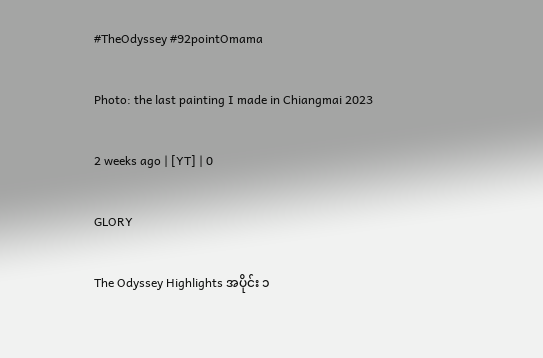#TheOdyssey #92pointOmama

Photo: the last painting I made in Chiangmai 2023

2 weeks ago | [YT] | 0

GLORY

The Odyssey Highlights အပိုင်း ၁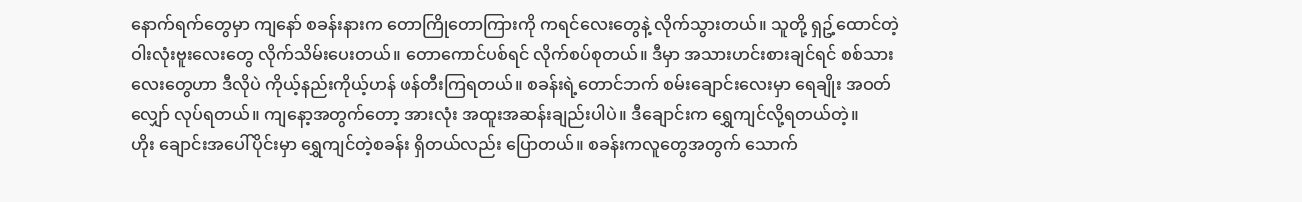နောက်ရက်တွေမှာ ကျနော် စခန်းနားက တောကြိုတောကြားကို ကရင်လေးတွေနဲ့ လိုက်သွားတယ်။ သူတို့ ရှဥ့်ထောင်တဲ့ ဝါးလုံးဗူးလေးတွေ လိုက်သိမ်းပေးတယ်။ တောကောင်ပစ်ရင် လိုက်စပ်စုတယ်။ ဒီမှာ အသားဟင်းစားချင်ရင် စစ်သားလေးတွေဟာ ဒီလိုပဲ ကိုယ့်နည်းကိုယ့်ဟန် ဖန်တီးကြရတယ်။ စခန်းရဲ့တောင်ဘက် စမ်းချောင်းလေးမှာ ရေချိုး အဝတ်လျှော် လုပ်ရတယ်။ ကျနော့အတွက်တော့ အားလုံး အထူးအဆန်းချည်းပါပဲ။ ဒီချောင်းက ရွှေကျင်လို့ရတယ်တဲ့။
ဟိုး ချောင်းအပေါ်ပိုင်းမှာ ရွှေကျင်တဲ့စခန်း ရှိတယ်လည်း ပြောတယ်။ စခန်းကလူတွေအတွက် သောက်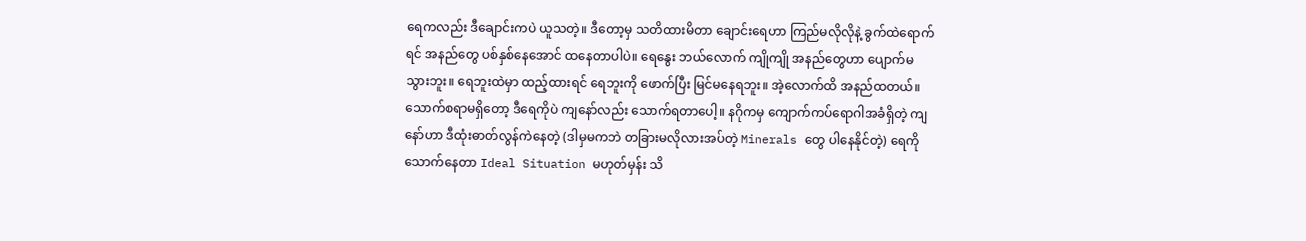ရေကလည်း ဒီချောင်းကပဲ ယူသတဲ့။ ဒီတော့မှ သတိထားမိတာ ချောင်းရေဟာ ကြည်မလိုလိုနဲ့ ခွက်ထဲရောက်ရင် အနည်တွေ ပစ်နှစ်နေအောင် ထနေတာပါပဲ။ ရေနွေး ဘယ်လောက် ကျိုကျို အနည်တွေဟာ ပျောက်မသွားဘူး။ ရေဘူးထဲမှာ ထည့်ထားရင် ရေဘူးကို ဖောက်ပြီး မြင်မနေရဘူး။ အဲ့လောက်ထိ အနည်ထတယ်။ သောက်စရာမရှိတော့ ဒီရေကိုပဲ ကျနော်လည်း သောက်ရတာပေါ့။ နဂိုကမှ ကျောက်ကပ်ရောဂါအခံရှိတဲ့ ကျနော်ဟာ ဒီထုံးဓာတ်လွန်ကဲနေတဲ့ (ဒါမှမကဘဲ တခြားမလိုလားအပ်တဲ့ Minerals တွေ ပါနေနိုင်တဲ့) ရေကို သောက်နေတာ Ideal Situation မဟုတ်မှန်း သိ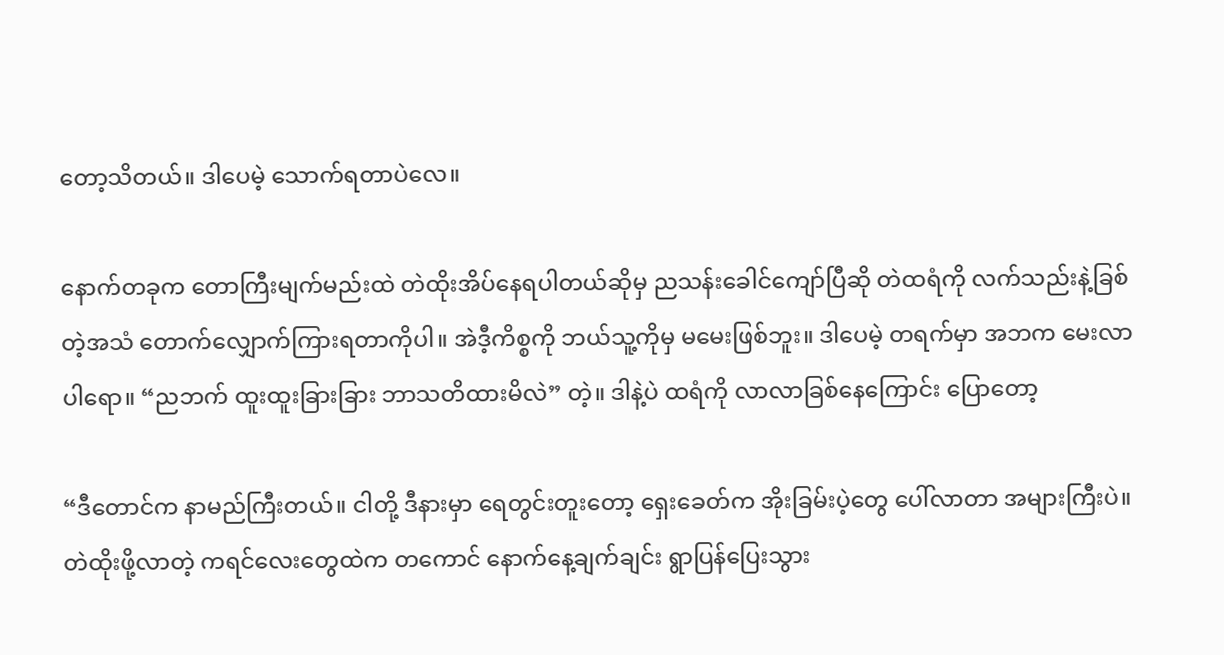တော့သိတယ်။ ဒါပေမဲ့ သောက်ရတာပဲလေ။

နောက်တခုက တောကြီးမျက်မည်းထဲ တဲထိုးအိပ်နေရပါတယ်ဆိုမှ ညသန်းခေါင်ကျော်ပြီဆို တဲထရံကို လက်သည်းနဲ့ခြစ်တဲ့အသံ တောက်လျှောက်ကြားရတာကိုပါ။ အဲဒီ့ကိစ္စကို ဘယ်သူ့ကိုမှ မမေးဖြစ်ဘူး။ ဒါပေမဲ့ တရက်မှာ အဘက မေးလာပါရော။ “ညဘက် ထူးထူးခြားခြား ဘာသတိထားမိလဲ” တဲ့။ ဒါနဲ့ပဲ ထရံကို လာလာခြစ်နေကြောင်း ပြောတော့

“ဒီတောင်က နာမည်ကြီးတယ်။ ငါတို့ ဒီနားမှာ ရေတွင်းတူးတော့ ရှေးခေတ်က အိုးခြမ်းပဲ့တွေ ပေါ်လာတာ အများကြီးပဲ။ တဲထိုးဖို့လာတဲ့ ကရင်လေးတွေထဲက တကောင် နောက်နေ့ချက်ချင်း ရွာပြန်ပြေးသွား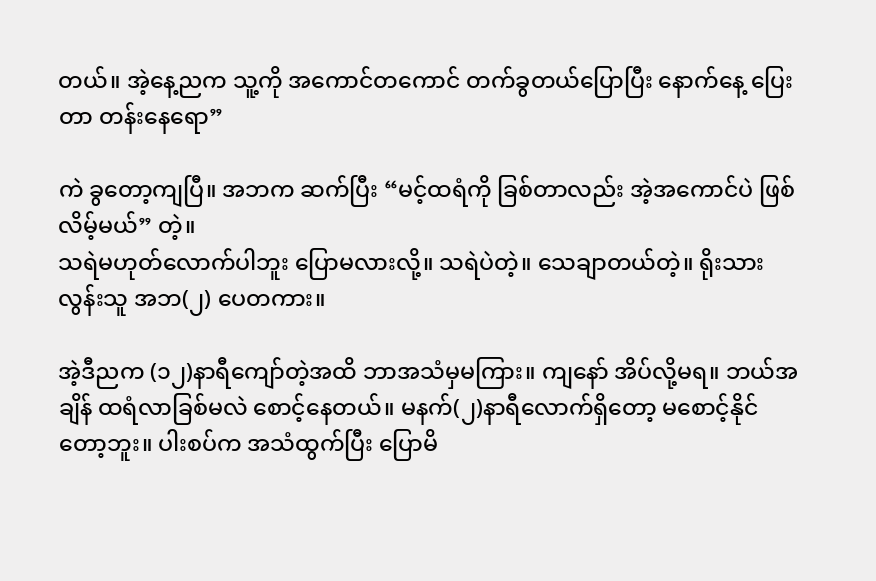တယ်။ အဲ့နေ့ညက သူ့ကို အကောင်တကောင် တက်ခွတယ်ပြောပြီး နောက်နေ့ ပြေးတာ တန်းနေရော”

ကဲ ခွတော့ကျပြီ။ အဘက ဆက်ပြီး “မင့်ထရံကို ခြစ်တာလည်း အဲ့အကောင်ပဲ ဖြစ်လိမ့်မယ်” တဲ့။
သရဲမဟုတ်လောက်ပါဘူး ပြောမလားလို့။ သရဲပဲတဲ့။ သေချာတယ်တဲ့။ ရိုးသားလွန်းသူ အဘ(၂) ပေတကား။

အဲ့ဒီညက (၁၂)နာရီကျော်တဲ့အထိ ဘာအသံမှမကြား။ ကျနော် အိပ်လို့မရ။ ဘယ်အချိန် ထရံလာခြစ်မလဲ စောင့်နေတယ်။ မနက်(၂)နာရီလောက်ရှိတော့ မစောင့်နိုင်တော့ဘူး။ ပါးစပ်က အသံထွက်ပြီး ပြောမိ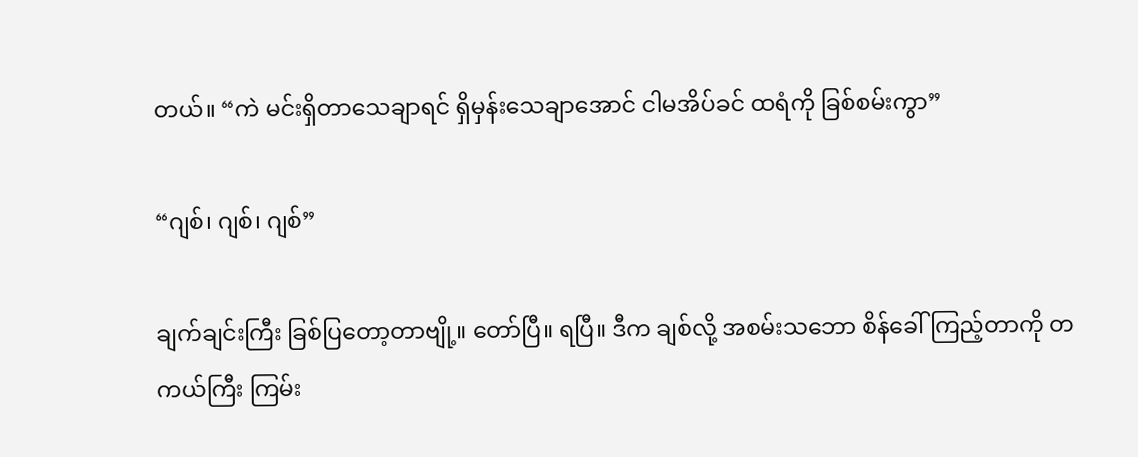တယ်။ “ကဲ မင်းရှိတာသေချာရင် ရှိမှန်းသေချာအောင် ငါမအိပ်ခင် ထရံကို ခြစ်စမ်းကွာ”

“ဂျစ်၊ ဂျစ်၊ ဂျစ်”

ချက်ချင်းကြီး ခြစ်ပြတော့တာဗျို့။ တော်ပြီ။ ရပြီ။ ဒီက ချစ်လို့ အစမ်းသဘော စိန်ခေါ်ကြည့်တာကို တကယ်ကြီး ကြမ်း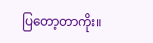ပြတော့တာကိုး။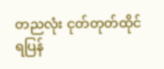တညလုံး ငုတ်တုတ်ထိုင်ရပြန်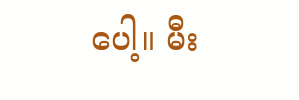ပေါ့။ မီး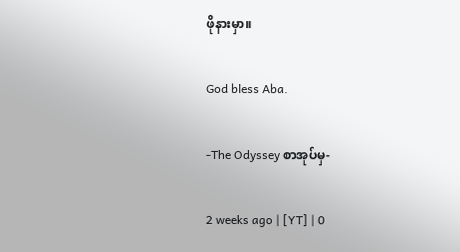ဖိုနားမှာ။

God bless Aba.

-The Odyssey စာအုပ်မှ-

2 weeks ago | [YT] | 0